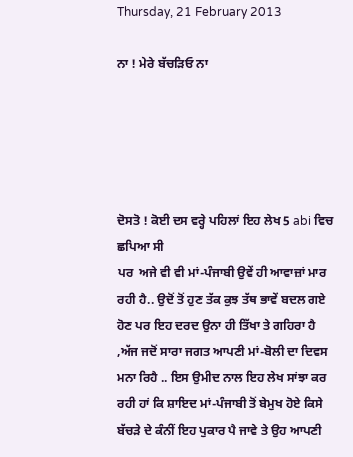Thursday, 21 February 2013

ਨਾ ! ਮੇਰੇ ਬੱਚੜਿਓ ਨਾ





ਦੋਸਤੋ ! ਕੋਈ ਦਸ ਵਰ੍ਹੇ ਪਹਿਲਾਂ ਇਹ ਲੇਖ 5 abi ਵਿਚ ਛਪਿਆ ਸੀ
ਪਰ  ਅਜੇ ਵੀ ਵੀ ਮਾਂ-ਪੰਜਾਬੀ ਉਵੇਂ ਹੀ ਆਵਾਜ਼ਾਂ ਮਾਰ ਰਹੀ ਹੈ.. ਉਦੋਂ ਤੋਂ ਹੁਣ ਤੱਕ ਕੁਝ ਤੱਥ ਭਾਵੇਂ ਬਦਲ ਗਏ ਹੋਣ ਪਰ ਇਹ ਦਰਦ ਉਨਾ ਹੀ ਤਿੱਖਾ ਤੇ ਗਹਿਰਾ ਹੈ ,ਅੱਜ ਜਦੋਂ ਸਾਰਾ ਜਗਤ ਆਪਣੀ ਮਾਂ-ਬੋਲੀ ਦਾ ਦਿਵਸ ਮਨਾ ਰਿਹੈ .. ਇਸ ਉਮੀਦ ਨਾਲ ਇਹ ਲੇਖ ਸਾਂਝਾ ਕਰ ਰਹੀ ਹਾਂ ਕਿ ਸ਼ਾਇਦ ਮਾਂ-ਪੰਜਾਬੀ ਤੋਂ ਬੇਮੁਖ ਹੋਏ ਕਿਸੇ ਬੱਚੜੇ ਦੇ ਕੰਨੀਂ ਇਹ ਪੁਕਾਰ ਪੈ ਜਾਵੇ ਤੇ ਉਹ ਆਪਣੀ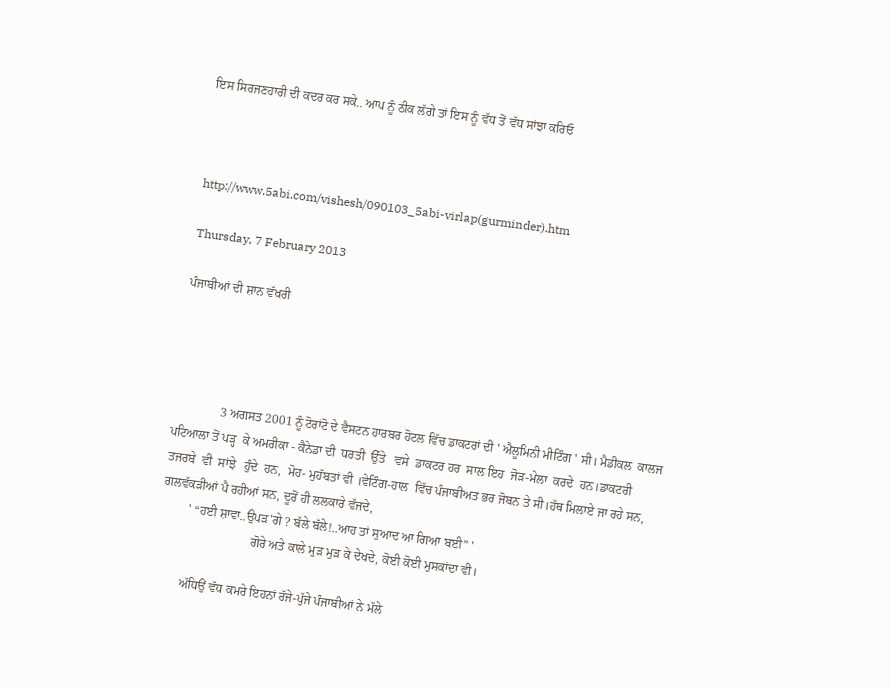ਇਸ ਸਿਰਜਣਹਾਰੀ ਦੀ ਕਦਰ ਕਰ ਸਕੇ.. ਆਪ ਨੂੰ ਠੀਕ ਲੱਗੇ ਤਾਂ ਇਸ ਨੂੰ ਵੱਧ ਤੋਂ ਵੱਧ ਸਾਂਝਾ ਕਰਿਓ



http://www.5abi.com/vishesh/090103_5abi-virlap(gurminder).htm

Thursday, 7 February 2013

ਪੰਜਾਬੀਆਂ ਦੀ ਸ਼ਾਨ ਵੱਖਰੀ




               3 ਅਗਸਤ 2001 ਨੂੰ ਟੋਰਾਂਟੋ ਦੇ ਵੈਸਟਨ ਹਾਰਬਰ ਹੋਟਲ ਵਿੱਚ ਡਾਕਟਰਾਂ ਦੀ ' ਐਲੂਮਿਨੀ ਮੀਟਿੰਗ ' ਸੀ। ਮੈਡੀਕਲ  ਕਾਲਜ  ਪਟਿਆਲਾ ਤੋਂ ਪੜ੍ਹ  ਕੇ ਅਮਰੀਕਾ - ਕੈਨੇਡਾ ਦੀ  ਧਰਤੀ  ਉੱਤੇ   ਵਸੇ  ਡਾਕਟਰ ਹਰ  ਸਾਲ ਇਹ  ਜੋੜ-ਮੇਲਾ  ਕਰਦੇ  ਹਨ।ਡਾਕਟਰੀ  ਤਜਰਬੇ  ਵੀ  ਸਾਂਝੇ   ਹੁੰਦੇ  ਹਨ,  ਮੋਹ- ਮੁਹੱਬਤਾਂ ਵੀ ।ਵੇਟਿੰਗ-ਹਾਲ  ਵਿੱਚ ਪੰਜਾਬੀਅਤ ਭਰ ਜੋਬਨ ਤੇ ਸੀ।ਹੱਥ ਮਿਲਾਏ ਜਾ ਰਹੇ ਸਨ, ਗਲਵੱਕੜੀਆਂ ਪੈ ਰਹੀਆਂ ਸਨ, ਦੂਰੋਂ ਹੀ ਲਲਕਾਰੇ ਵੱਜਦੇ,
         ' “ਹਈ ਸ਼ਾਵਾ..ਉਪੜ'ਗੇ ? ਬੱਲੇ ਬੱਲੇ!..ਆਹ ਤਾਂ ਸੁਆਦ ਆ ਗਿਆ ਬਈ” '
                              ਗੋਰੇ ਅਤੇ ਕਾਲੇ ਮੁੜ ਮੁੜ ਕੇ ਦੇਖਦੇ, ਕੋਈ ਕੋਈ ਮੁਸਕਾਂਦਾ ਵੀ।

         ਅੱਧਿਉਂ ਵੱਧ ਕਮਰੇ ਇਹਨਾਂ ਰੱਜੇ-ਪੁੱਜੇ ਪੰਜਾਬੀਆਂ ਨੇ ਮੱਲੇ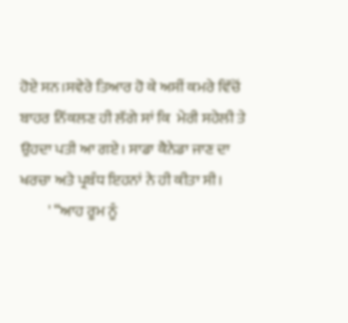ਹੋਏ ਸਨ।ਸਵੇਰੇ ਤਿਆਰ ਹੋ ਕੇ ਅਸੀਂ ਕਮਰੇ ਵਿੱਚੋਂ ਬਾਹਰ ਨਿੱਕਲਣ ਹੀ ਲੱਗੇ ਸਾਂ ਕਿ  ਮੇਰੀ ਸਹੇਲੀ ਤੇ  ਉਹਦਾ ਪਤੀ ਆ ਗਏ। ਸਾਡਾ ਕੈਨੇਡਾ ਜਾਣ ਦਾ ਖਰਚਾ ਅਤੇ ਪ੍ਰਬੰਧ ਇਹਨਾਂ ਨੇ ਹੀ ਕੀਤਾ ਸੀ।
         ' “ਆਹ ਰੂਮ ਨੂੰ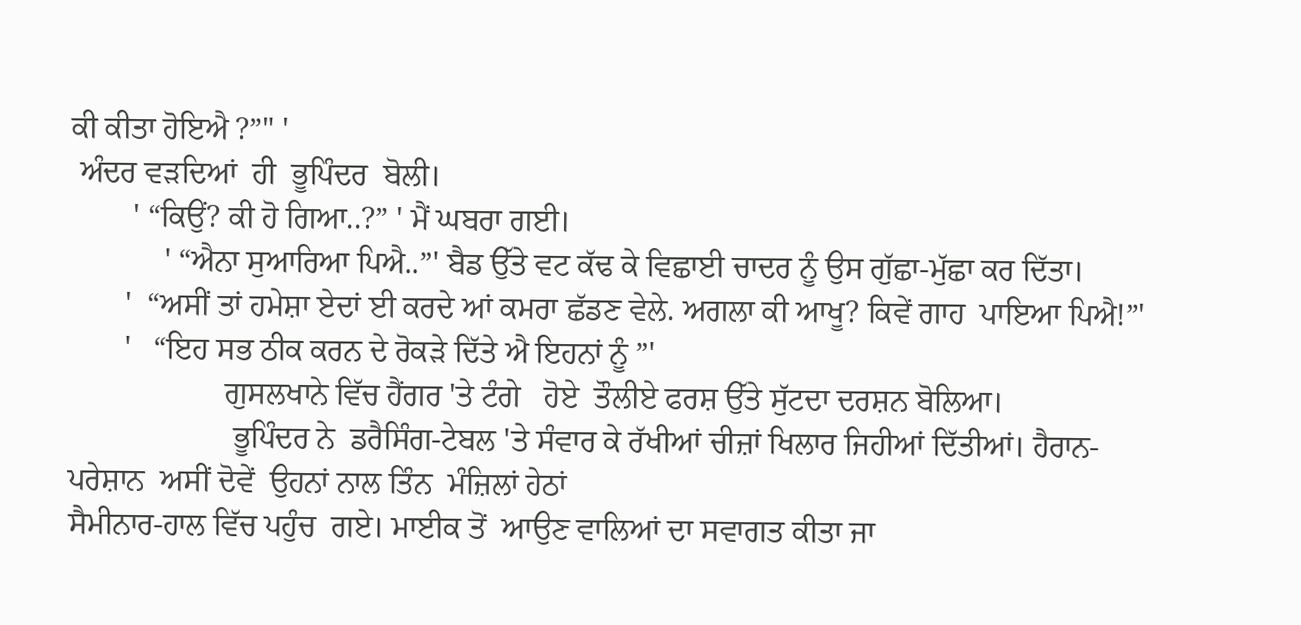ਕੀ ਕੀਤਾ ਹੋਇਐ ?”" '
 ਅੰਦਰ ਵੜਦਿਆਂ  ਹੀ  ਭੂਪਿੰਦਰ  ਬੋਲੀ।
        ' “ਕਿਉਂ? ਕੀ ਹੋ ਗਿਆ..?” ' ਮੈਂ ਘਬਰਾ ਗਈ।
            ' “ਐਨਾ ਸੁਆਰਿਆ ਪਿਐ..”' ਬੈਡ ਉੱਤੇ ਵਟ ਕੱਢ ਕੇ ਵਿਛਾਈ ਚਾਦਰ ਨੂੰ ਉਸ ਗੁੱਛਾ-ਮੁੱਛਾ ਕਰ ਦਿੱਤਾ।
       '  “ਅਸੀਂ ਤਾਂ ਹਮੇਸ਼ਾ ਏਦਾਂ ਈ ਕਰਦੇ ਆਂ ਕਮਰਾ ਛੱਡਣ ਵੇਲੇ. ਅਗਲਾ ਕੀ ਆਖੂ? ਕਿਵੇਂ ਗਾਹ  ਪਾਇਆ ਪਿਐ!”'
       '   “ਇਹ ਸਭ ਠੀਕ ਕਰਨ ਦੇ ਰੋਕੜੇ ਦਿੱਤੇ ਐ ਇਹਨਾਂ ਨੂੰ ”'
                    ਗੁਸਲਖਾਨੇ ਵਿੱਚ ਹੈਂਗਰ 'ਤੇ ਟੰਗੇ   ਹੋਏ  ਤੌਲੀਏ ਫਰਸ਼ ਉੱਤੇ ਸੁੱਟਦਾ ਦਰਸ਼ਨ ਬੋਲਿਆ।
                     ਭੂਪਿੰਦਰ ਨੇ  ਡਰੈਸਿੰਗ-ਟੇਬਲ 'ਤੇ ਸੰਵਾਰ ਕੇ ਰੱਖੀਆਂ ਚੀਜ਼ਾਂ ਖਿਲਾਰ ਜਿਹੀਆਂ ਦਿੱਤੀਆਂ। ਹੈਰਾਨ-ਪਰੇਸ਼ਾਨ  ਅਸੀਂ ਦੋਵੇਂ  ਉਹਨਾਂ ਨਾਲ ਤਿੰਨ  ਮੰਜ਼ਿਲਾਂ ਹੇਠਾਂ
ਸੈਮੀਨਾਰ-ਹਾਲ ਵਿੱਚ ਪਹੁੰਚ  ਗਏ। ਮਾਈਕ ਤੋਂ  ਆਉਣ ਵਾਲਿਆਂ ਦਾ ਸਵਾਗਤ ਕੀਤਾ ਜਾ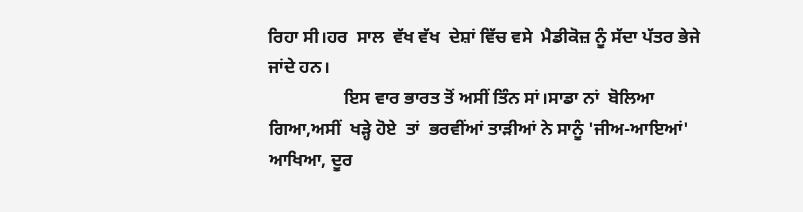ਰਿਹਾ ਸੀ।ਹਰ  ਸਾਲ  ਵੱਖ ਵੱਖ  ਦੇਸ਼ਾਂ ਵਿੱਚ ਵਸੇ  ਮੈਡੀਕੋਜ਼ ਨੂੰ ਸੱਦਾ ਪੱਤਰ ਭੇਜੇ ਜਾਂਦੇ ਹਨ।
                 ਇਸ ਵਾਰ ਭਾਰਤ ਤੋਂ ਅਸੀਂ ਤਿੰਨ ਸਾਂ।ਸਾਡਾ ਨਾਂ  ਬੋਲਿਆ ਗਿਆ,ਅਸੀਂ  ਖੜ੍ਹੇ ਹੋਏ  ਤਾਂ  ਭਰਵੀਂਆਂ ਤਾੜੀਆਂ ਨੇ ਸਾਨੂੰ 'ਜੀਅ-ਆਇਆਂ' ਆਖਿਆ, ਦੂਰ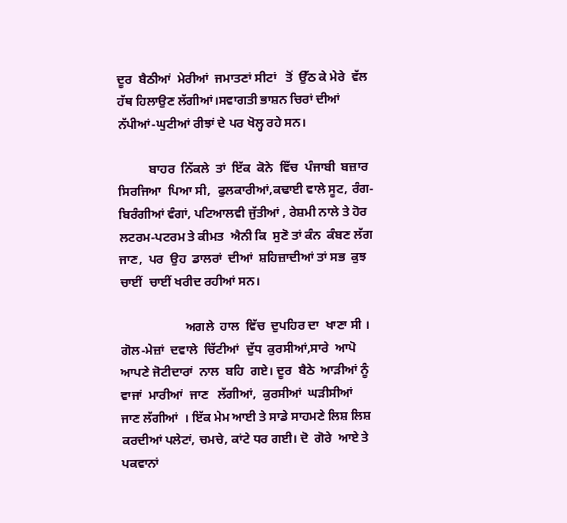ਦੂਰ  ਬੈਠੀਆਂ  ਮੇਰੀਆਂ  ਜਮਾਤਣਾਂ ਸੀਟਾਂ   ਤੋਂ  ਉੱਠ ਕੇ ਮੇਰੇ  ਵੱਲ ਹੱਥ ਹਿਲਾਉਣ ਲੱਗੀਆਂ।ਸਵਾਗਤੀ ਭਾਸ਼ਨ ਚਿਰਾਂ ਦੀਆਂ ਨੱਪੀਆਂ-ਘੁਟੀਆਂ ਰੀਝਾਂ ਦੇ ਪਰ ਖੋਲ੍ਹ ਰਹੇ ਸਨ।

          ਬਾਹਰ  ਨਿੱਕਲੇ  ਤਾਂ  ਇੱਕ  ਕੋਨੇ  ਵਿੱਚ  ਪੰਜਾਬੀ  ਬਜ਼ਾਰ  ਸਿਰਜਿਆ  ਪਿਆ ਸੀ,  ਫੁਲਕਾਰੀਆਂ,ਕਢਾਈ ਵਾਲੇ ਸੂਟ, ਰੰਗ-ਬਿਰੰਗੀਆਂ ਵੰਗਾਂ, ਪਟਿਆਲਵੀ ਜੁੱਤੀਆਂ , ਰੇਸ਼ਮੀ ਨਾਲੇ ਤੇ ਹੋਰ ਲਟਰਮ-ਪਟਰਮ ਤੇ ਕੀਮਤ  ਐਨੀ ਕਿ  ਸੁਣੋ ਤਾਂ ਕੰਨ  ਕੰਬਣ ਲੱਗ ਜਾਣ,  ਪਰ  ਉਹ  ਡਾਲਰਾਂ  ਦੀਆਂ  ਸ਼ਹਿਜ਼ਾਦੀਆਂ ਤਾਂ ਸਭ  ਕੁਝ  ਚਾਈਂ  ਚਾਈਂ ਖਰੀਦ ਰਹੀਆਂ ਸਨ।

                     ਅਗਲੇ  ਹਾਲ  ਵਿੱਚ  ਦੁਪਹਿਰ ਦਾ  ਖਾਣਾ ਸੀ ।  ਗੋਲ-ਮੇਜ਼ਾਂ  ਦਵਾਲੇ  ਚਿੱਟੀਆਂ  ਦੁੱਧ  ਕੁਰਸੀਆਂ,ਸਾਰੇ  ਆਪੋ  ਆਪਣੇ ਜੋਟੀਦਾਰਾਂ  ਨਾਲ  ਬਹਿ  ਗਏ। ਦੂਰ  ਬੈਠੇ  ਆੜੀਆਂ ਨੂੰ  ਵਾਜਾਂ  ਮਾਰੀਆਂ  ਜਾਣ   ਲੱਗੀਆਂ,  ਕੁਰਸੀਆਂ  ਘੜੀਸੀਆਂ  ਜਾਣ ਲੱਗੀਆਂ  । ਇੱਕ ਮੇਮ ਆਈ ਤੇ ਸਾਡੇ ਸਾਹਮਣੇ ਲਿਸ਼ ਲਿਸ਼ ਕਰਦੀਆਂ ਪਲੇਟਾਂ, ਚਮਚੇ, ਕਾਂਟੇ ਧਰ ਗਈ। ਦੋ  ਗੋਰੇ  ਆਏ ਤੇ ਪਕਵਾਨਾਂ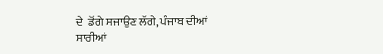ਦੇ  ਡੋਂਗੇ ਸਜਾਉਣ ਲੱਗੇ, ਪੰਜਾਬ ਦੀਆਂ
ਸਾਰੀਆਂ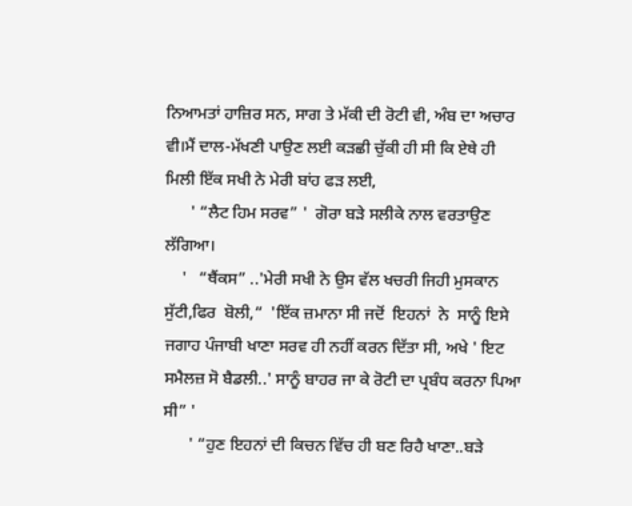ਨਿਆਮਤਾਂ ਹਾਜ਼ਿਰ ਸਨ, ਸਾਗ ਤੇ ਮੱਕੀ ਦੀ ਰੋਟੀ ਵੀ, ਅੰਬ ਦਾ ਅਚਾਰ ਵੀ।ਮੈਂ ਦਾਲ-ਮੱਖਣੀ ਪਾਉਣ ਲਈ ਕੜਛੀ ਚੁੱਕੀ ਹੀ ਸੀ ਕਿ ਏਥੇ ਹੀ ਮਿਲੀ ਇੱਕ ਸਖੀ ਨੇ ਮੇਰੀ ਬਾਂਹ ਫੜ ਲਈ,
      ' “ਲੈਟ ਹਿਮ ਸਰਵ” '  ਗੋਰਾ ਬੜੇ ਸਲੀਕੇ ਨਾਲ ਵਰਤਾਉਣ ਲੱਗਿਆ।
    '   “ਥੈਂਕਸ” ..'ਮੇਰੀ ਸਖੀ ਨੇ ਉਸ ਵੱਲ ਖਚਰੀ ਜਿਹੀ ਮੁਸਕਾਨ ਸੁੱਟੀ,ਫਿਰ  ਬੋਲੀ,“  'ਇੱਕ ਜ਼ਮਾਨਾ ਸੀ ਜਦੋਂ  ਇਹਨਾਂ  ਨੇ  ਸਾਨੂੰ ਇਸੇ ਜਗਾਹ ਪੰਜਾਬੀ ਖਾਣਾ ਸਰਵ ਹੀ ਨਹੀਂ ਕਰਨ ਦਿੱਤਾ ਸੀ, ਅਖੇ ' ਇਟ ਸਮੈਲਜ਼ ਸੋ ਬੈਡਲੀ..' ਸਾਨੂੰ ਬਾਹਰ ਜਾ ਕੇ ਰੋਟੀ ਦਾ ਪ੍ਰਬੰਧ ਕਰਨਾ ਪਿਆ ਸੀ” '
      ' “ਹੁਣ ਇਹਨਾਂ ਦੀ ਕਿਚਨ ਵਿੱਚ ਹੀ ਬਣ ਰਿਹੈ ਖਾਣਾ..ਬੜੇ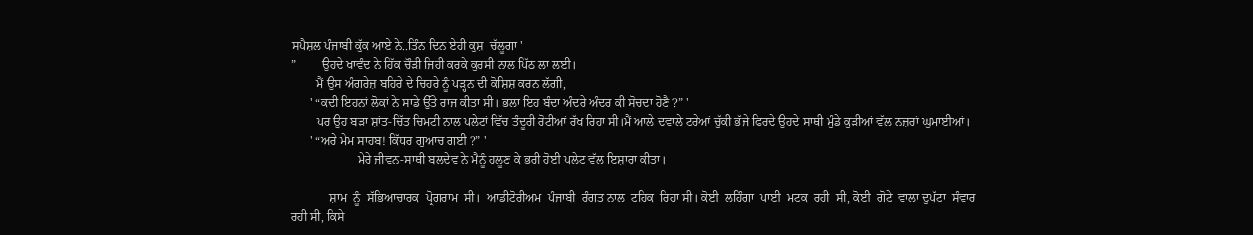ਸਪੈਸ਼ਲ ਪੰਜਾਬੀ ਕੁੱਕ ਆਏ ਨੇ..ਤਿੰਨ ਦਿਨ ਏਹੀ ਕੁਸ਼  ਚੱਲੂਗਾ '
”        ਉਹਦੇ ਖਾਵੰਦ ਨੇ ਹਿੱਕ ਚੌੜੀ ਜਿਹੀ ਕਰਕੇ ਕੁਰਸੀ ਨਾਲ ਪਿੱਠ ਲਾ ਲਈ।
        ਮੈਂ ਉਸ ਅੰਗਰੇਜ਼ ਬਹਿਰੇ ਦੇ ਚਿਹਰੇ ਨੂੰ ਪੜ੍ਹਨ ਦੀ ਕੋਸ਼ਿਸ਼ ਕਰਨ ਲੱਗੀ,
      ' “ਕਦੀ ਇਹਨਾਂ ਲੋਕਾਂ ਨੇ ਸਾਡੇ ਉੱਤੇ ਰਾਜ ਕੀਤਾ ਸੀ। ਭਲਾ ਇਹ ਬੰਦਾ ਅੰਦਰੇ ਅੰਦਰ ਕੀ ਸੋਚਦਾ ਹੋਣੈ ?” '
        ਪਰ ਉਹ ਬੜਾ ਸ਼ਾਂਤ-ਚਿੱਤ ਚਿਮਟੀ ਨਾਲ ਪਲੇਟਾਂ ਵਿੱਚ ਤੰਦੂਰੀ ਰੋਟੀਆਂ ਰੱਖ ਰਿਹਾ ਸੀ।ਮੈਂ ਆਲੇ ਦਵਾਲੇ ਟਰੇਆਂ ਚੁੱਕੀ ਭੱਜੇ ਫਿਰਦੇ ਉਹਦੇ ਸਾਥੀ ਮੁੰਡੇ ਕੁੜੀਆਂ ਵੱਲ ਨਜ਼ਰਾਂ ਘੁਮਾਈਆਂ।
      ' “ਅਰੇ ਮੇਮ ਸਾਹਬ! ਕਿੱਧਰ ਗੁਆਚ ਗਈ ?” '
                     ਮੇਰੇ ਜੀਵਨ-ਸਾਥੀ ਬਲਦੇਵ ਨੇ ਮੈਨੂੰ ਹਲੂਣ ਕੇ ਭਰੀ ਹੋਈ ਪਲੇਟ ਵੱਲ ਇਸ਼ਾਰਾ ਕੀਤਾ।

            ਸ਼ਾਮ  ਨੂੰ  ਸੱਭਿਆਚਾਰਕ  ਪ੍ਰੋਗਰਾਮ  ਸੀ।  ਆਡੀਟੋਰੀਅਮ  ਪੰਜਾਬੀ  ਰੰਗਤ ਨਾਲ  ਟਹਿਕ  ਰਿਹਾ ਸੀ। ਕੋਈ  ਲਹਿੰਗਾ  ਪਾਈ  ਮਟਕ  ਰਹੀ  ਸੀ, ਕੋਈ  ਗੋਟੇ  ਵਾਲਾ ਦੁਪੱਟਾ  ਸੰਵਾਰ  ਰਹੀ ਸੀ, ਕਿਸੇ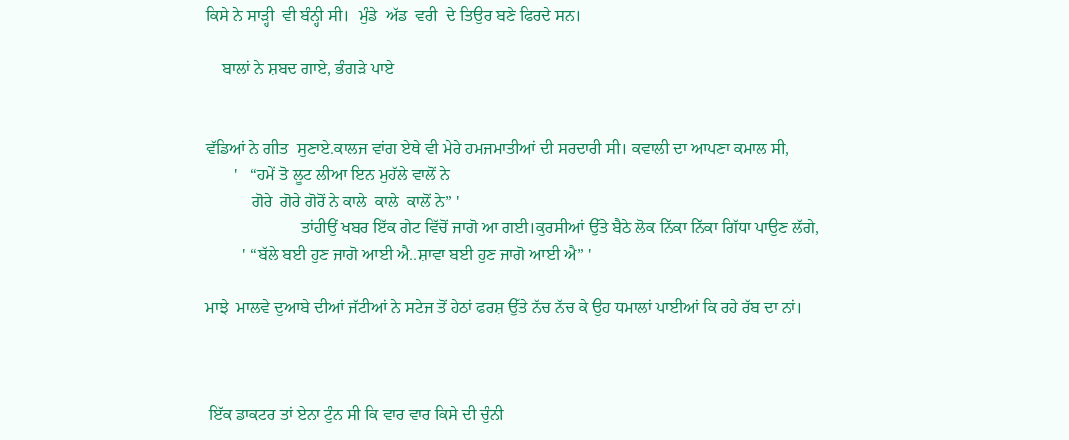ਕਿਸੇ ਨੇ ਸਾੜ੍ਹੀ  ਵੀ ਬੰਨ੍ਹੀ ਸੀ।  ਮੁੰਡੇ  ਅੱਡ  ਵਰੀ  ਦੇ ਤਿਉਰ ਬਣੇ ਫਿਰਦੇ ਸਨ।

    ਬਾਲਾਂ ਨੇ ਸ਼ਬਦ ਗਾਏ, ਭੰਗੜੇ ਪਾਏ


ਵੱਡਿਆਂ ਨੇ ਗੀਤ  ਸੁਣਾਏ.ਕਾਲਜ ਵਾਂਗ ਏਥੇ ਵੀ ਮੇਰੇ ਹਮਜਮਾਤੀਆਂ ਦੀ ਸਰਦਾਰੀ ਸੀ। ਕਵਾਲੀ ਦਾ ਆਪਣਾ ਕਮਾਲ ਸੀ,
       '   “ਹਮੇਂ ਤੋ ਲੂਟ ਲੀਆ ਇਨ ਮੁਹੱਲੇ ਵਾਲੋਂ ਨੇ
           ਗੋਰੇ  ਗੋਰੇ ਗੋਰੋਂ ਨੇ ਕਾਲੇ  ਕਾਲੇ  ਕਾਲੋਂ ਨੇ” '
                       ਤਾਂਹੀਉਂ ਖਬਰ ਇੱਕ ਗੇਟ ਵਿੱਚੋਂ ਜਾਗੋ ਆ ਗਈ।ਕੁਰਸੀਆਂ ਉੱਤੇ ਬੈਠੇ ਲੋਕ ਨਿੱਕਾ ਨਿੱਕਾ ਗਿੱਧਾ ਪਾਉਣ ਲੱਗੇ,
         ' “ਬੱਲੇ ਬਈ ਹੁਣ ਜਾਗੋ ਆਈ ਐ..ਸ਼ਾਵਾ ਬਈ ਹੁਣ ਜਾਗੋ ਆਈ ਐ” '

ਮਾਝੇ  ਮਾਲਵੇ ਦੁਆਬੇ ਦੀਆਂ ਜੱਟੀਆਂ ਨੇ ਸਟੇਜ ਤੋਂ ਹੇਠਾਂ ਫਰਸ਼ ਉੱਤੇ ਨੱਚ ਨੱਚ ਕੇ ਉਹ ਧਮਾਲਾਂ ਪਾਈਆਂ ਕਿ ਰਹੇ ਰੱਬ ਦਾ ਨਾਂ।



 ਇੱਕ ਡਾਕਟਰ ਤਾਂ ਏਨਾ ਟੁੰਨ ਸੀ ਕਿ ਵਾਰ ਵਾਰ ਕਿਸੇ ਦੀ ਚੁੰਨੀ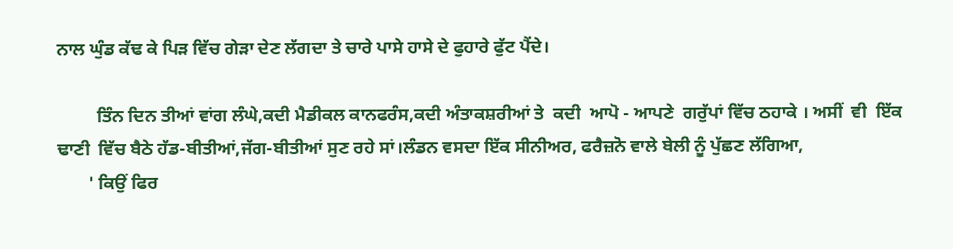ਨਾਲ ਘੁੰਡ ਕੱਢ ਕੇ ਪਿੜ ਵਿੱਚ ਗੇੜਾ ਦੇਣ ਲੱਗਦਾ ਤੇ ਚਾਰੇ ਪਾਸੇ ਹਾਸੇ ਦੇ ਫੁਹਾਰੇ ਫੁੱਟ ਪੈਂਦੇ।

         ਤਿੰਨ ਦਿਨ ਤੀਆਂ ਵਾਂਗ ਲੰਘੇ,ਕਦੀ ਮੈਡੀਕਲ ਕਾਨਫਰੰਸ,ਕਦੀ ਅੰਤਾਕਸ਼ਰੀਆਂ ਤੇ  ਕਦੀ  ਆਪੋ - ਆਪਣੇ  ਗਰੁੱਪਾਂ ਵਿੱਚ ਠਹਾਕੇ । ਅਸੀਂ  ਵੀ  ਇੱਕ  ਢਾਣੀ  ਵਿੱਚ ਬੈਠੇ ਹੱਡ-ਬੀਤੀਆਂ,ਜੱਗ-ਬੀਤੀਆਂ ਸੁਣ ਰਹੇ ਸਾਂ।ਲੰਡਨ ਵਸਦਾ ਇੱਕ ਸੀਨੀਅਰ, ਫਰੈਜ਼ਨੋ ਵਾਲੇ ਬੇਲੀ ਨੂੰ ਪੁੱਛਣ ਲੱਗਿਆ,
       ' ਕਿਉਂ ਫਿਰ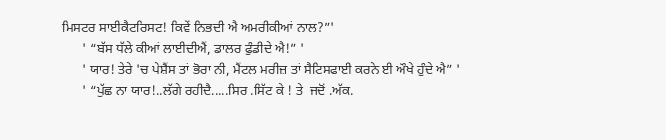ਮਿਸਟਰ ਸਾਈਕੈਟਰਿਸਟ! ਕਿਵੇਂ ਨਿਭਦੀ ਐ ਅਮਰੀਕੀਆਂ ਨਾਲ?”'
      ' “ਬੱਸ ਧੱਲੇ ਕੀਆਂ ਲਾਈਦੀਐਂ, ਡਾਲਰ ਫੁੰਡੀਦੇ ਐ!” '
      ' ਯਾਰ! ਤੇਰੇ 'ਚ ਪੇਸ਼ੈਂਸ ਤਾਂ ਭੋਰਾ ਨੀ, ਮੈਂਟਲ ਮਰੀਜ਼ ਤਾਂ ਸੈਟਿਸਫਾਈ ਕਰਨੇ ਈ ਔਖੇ ਹੁੰਦੇ ਐ” '
      ' “ਪੁੱਛ ਨਾ ਯਾਰ!..ਲੱਗੇ ਰਹੀਦੈ.....ਸਿਰ .ਸਿੱਟ ਕੇ ! ਤੇ  ਜਦੋਂ .ਅੱਕ.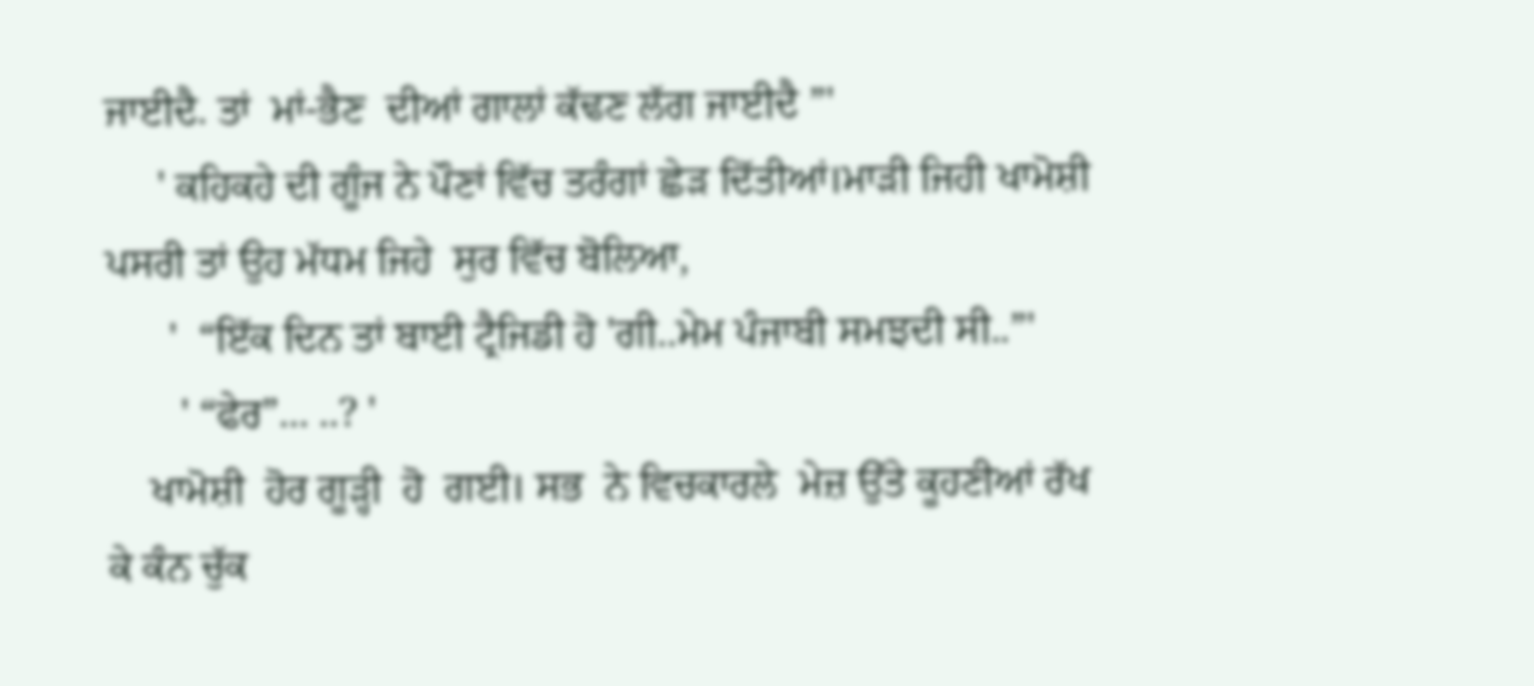ਜਾਈਦੈ. ਤਾਂ  ਮਾਂ-ਭੈਣ  ਦੀਆਂ ਗਾਲਾਂ ਕੱਢਣ ਲੱਗ ਜਾਈਦੈ ”'
     ' ਕਹਿਕਹੇ ਦੀ ਗੂੰਜ ਨੇ ਪੌਣਾਂ ਵਿੱਚ ਤਰੰਗਾਂ ਛੇੜ ਦਿੱਤੀਆਂ।ਮਾੜੀ ਜਿਹੀ ਖਾਮੋਸ਼ੀ ਪਸਰੀ ਤਾਂ ਉਹ ਮੱਧਮ ਜਿਹੇ  ਸੁਰ ਵਿੱਚ ਬੋਲਿਆ,
      '  “ਇੱਕ ਦਿਨ ਤਾਂ ਬਾਈ ਟ੍ਰੈਜਿਡੀ ਹੋ 'ਗੀ..ਮੇਮ ਪੰਜਾਬੀ ਸਮਝਦੀ ਸੀ..”'
       ' “ਫੇਰ”... ..? '
    ਖਾਮੋਸ਼ੀ  ਹੋਰ ਗੂੜ੍ਹੀ  ਹੋ  ਗਈ। ਸਭ  ਨੇ ਵਿਚਕਾਰਲੇ  ਮੇਜ਼ ਉੱਤੇ ਕੂਹਣੀਆਂ ਰੱਖ ਕੇ ਕੰਨ ਚੁੱਕ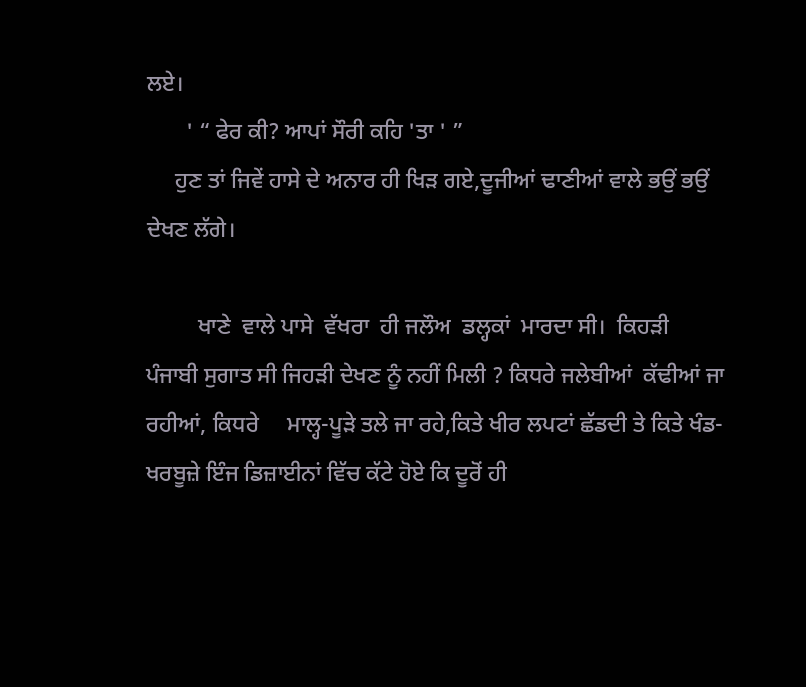ਲਏ।
       ' “ ਫੇਰ ਕੀ? ਆਪਾਂ ਸੌਰੀ ਕਹਿ 'ਤਾ ' ”
     ਹੁਣ ਤਾਂ ਜਿਵੇਂ ਹਾਸੇ ਦੇ ਅਨਾਰ ਹੀ ਖਿੜ ਗਏ,ਦੂਜੀਆਂ ਢਾਣੀਆਂ ਵਾਲੇ ਭਉਂ ਭਉਂ ਦੇਖਣ ਲੱਗੇ।

         ਖਾਣੇ  ਵਾਲੇ ਪਾਸੇ  ਵੱਖਰਾ  ਹੀ ਜਲੌਅ  ਡਲ੍ਹਕਾਂ  ਮਾਰਦਾ ਸੀ।  ਕਿਹੜੀ ਪੰਜਾਬੀ ਸੁਗਾਤ ਸੀ ਜਿਹੜੀ ਦੇਖਣ ਨੂੰ ਨਹੀਂ ਮਿਲੀ ? ਕਿਧਰੇ ਜਲੇਬੀਆਂ  ਕੱਢੀਆਂ ਜਾ ਰਹੀਆਂ, ਕਿਧਰੇ     ਮਾਲ੍ਹ-ਪੂੜੇ ਤਲੇ ਜਾ ਰਹੇ,ਕਿਤੇ ਖੀਰ ਲਪਟਾਂ ਛੱਡਦੀ ਤੇ ਕਿਤੇ ਖੰਡ-ਖਰਬੂਜ਼ੇ ਇੰਜ ਡਿਜ਼ਾਈਨਾਂ ਵਿੱਚ ਕੱਟੇ ਹੋਏ ਕਿ ਦੂਰੋਂ ਹੀ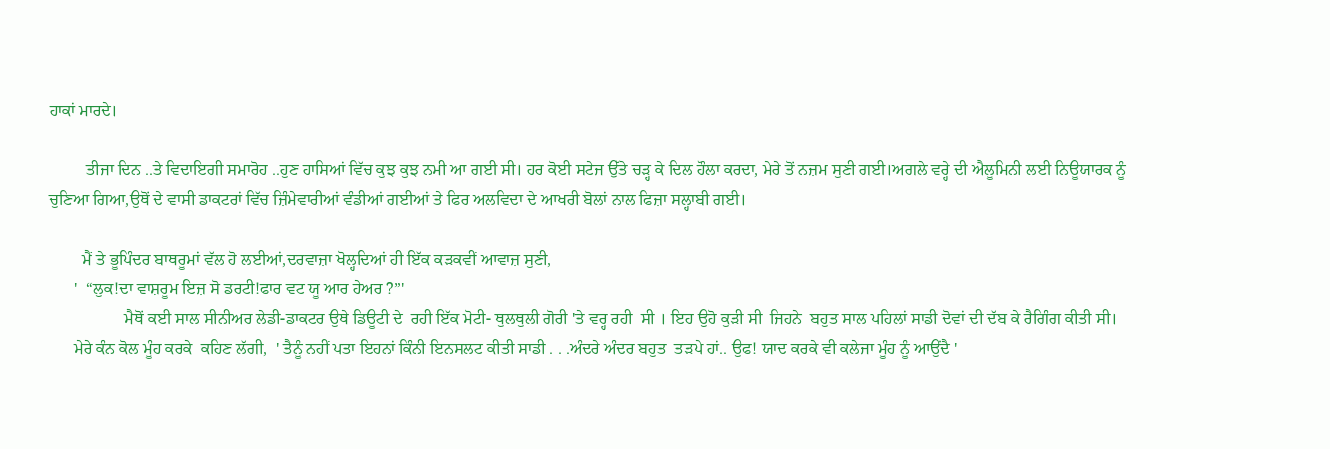ਹਾਕਾਂ ਮਾਰਦੇ।

         ਤੀਜਾ ਦਿਨ ..ਤੇ ਵਿਦਾਇਗੀ ਸਮਾਰੋਹ ..ਹੁਣ ਹਾਸਿਆਂ ਵਿੱਚ ਕੁਝ ਕੁਝ ਨਮੀ ਆ ਗਈ ਸੀ। ਹਰ ਕੋਈ ਸਟੇਜ ਉੱਤੇ ਚੜ੍ਹ ਕੇ ਦਿਲ ਹੌਲਾ ਕਰਦਾ, ਮੇਰੇ ਤੋਂ ਨਜ਼ਮ ਸੁਣੀ ਗਈ।ਅਗਲੇ ਵਰ੍ਹੇ ਦੀ ਐਲੂਮਿਨੀ ਲਈ ਨਿਊਯਾਰਕ ਨੂੰ ਚੁਣਿਆ ਗਿਆ,ਉਥੋਂ ਦੇ ਵਾਸੀ ਡਾਕਟਰਾਂ ਵਿੱਚ ਜ਼ਿੰਮੇਵਾਰੀਆਂ ਵੰਡੀਆਂ ਗਈਆਂ ਤੇ ਫਿਰ ਅਲਵਿਦਾ ਦੇ ਆਖਰੀ ਬੋਲਾਂ ਨਾਲ ਫਿਜ਼ਾ ਸਲ੍ਹਾਬੀ ਗਈ।

        ਮੈਂ ਤੇ ਭੂਪਿੰਦਰ ਬਾਥਰੂਮਾਂ ਵੱਲ ਹੋ ਲਈਆਂ,ਦਰਵਾਜ਼ਾ ਖੋਲ੍ਹਦਿਆਂ ਹੀ ਇੱਕ ਕੜਕਵੀਂ ਆਵਾਜ਼ ਸੁਣੀ,
      '  “ਲੁਕ!ਦਾ ਵਾਸ਼ਰੂਮ ਇਜ਼ ਸੋ ਡਰਟੀ!ਫਾਰ ਵਟ ਯੂ ਆਰ ਹੇਅਰ ?”'
                  ਮੈਥੋਂ ਕਈ ਸਾਲ ਸੀਨੀਅਰ ਲੇਡੀ-ਡਾਕਟਰ ਉਥੇ ਡਿਊਟੀ ਦੇ  ਰਹੀ ਇੱਕ ਮੋਟੀ- ਥੁਲਥੁਲੀ ਗੋਰੀ 'ਤੇ ਵਰ੍ਹ ਰਹੀ  ਸੀ । ਇਹ ਉਹੋ ਕੁੜੀ ਸੀ  ਜਿਹਨੇ  ਬਹੁਤ ਸਾਲ ਪਹਿਲਾਂ ਸਾਡੀ ਦੋਵਾਂ ਦੀ ਦੱਬ ਕੇ ਰੈਗਿੰਗ ਕੀਤੀ ਸੀ।
      ਮੇਰੇ ਕੰਨ ਕੋਲ ਮੂੰਹ ਕਰਕੇ  ਕਹਿਣ ਲੱਗੀ,  ' ਤੈਨੂੰ ਨਹੀਂ ਪਤਾ ਇਹਨਾਂ ਕਿੰਨੀ ਇਨਸਲਟ ਕੀਤੀ ਸਾਡੀ . . .ਅੰਦਰੇ ਅੰਦਰ ਬਹੁਤ  ਤੜਪੇ ਹਾਂ.. ਉਫ! ਯਾਦ ਕਰਕੇ ਵੀ ਕਲੇਜਾ ਮੂੰਹ ਨੂੰ ਆਉਂਦੈ '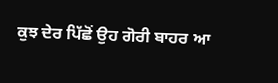ਕੁਝ ਦੇਰ ਪਿੱਛੋਂ ਉਹ ਗੋਰੀ ਬਾਹਰ ਆ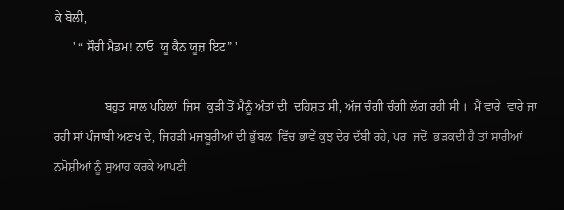ਕੇ ਬੋਲੀ,
      ' “ ਸੌਰੀ ਮੈਡਮ! ਨਾਓ  ਯੂ ਕੈਨ ਯੂਜ਼ ਇਟ” '

                ਬਹੁਤ ਸਾਲ ਪਹਿਲਾਂ  ਜਿਸ  ਕੁੜੀ ਤੋਂ ਮੈਨੂੰ ਅੰਤਾਂ ਦੀ  ਦਹਿਸ਼ਤ ਸੀ, ਅੱਜ ਚੰਗੀ ਚੰਗੀ ਲੱਗ ਰਹੀ ਸੀ ।  ਮੈਂ ਵਾਰੇ  ਵਾਰੇ ਜਾ ਰਹੀ ਸਾਂ ਪੰਜਾਬੀ ਅਣਖ ਦੇ, ਜਿਹੜੀ ਮਜਬੂਰੀਆਂ ਦੀ ਭੁੱਬਲ  ਵਿੱਚ ਭਾਵੇਂ ਕੁਝ ਦੇਰ ਦੱਬੀ ਰਹੇ, ਪਰ  ਜਦੋਂ  ਭੜਕਦੀ ਹੈ ਤਾਂ ਸਾਰੀਆਂ ਨਮੋਸ਼ੀਆਂ ਨੂੰ ਸੁਆਹ ਕਰਕੇ ਆਪਣੀ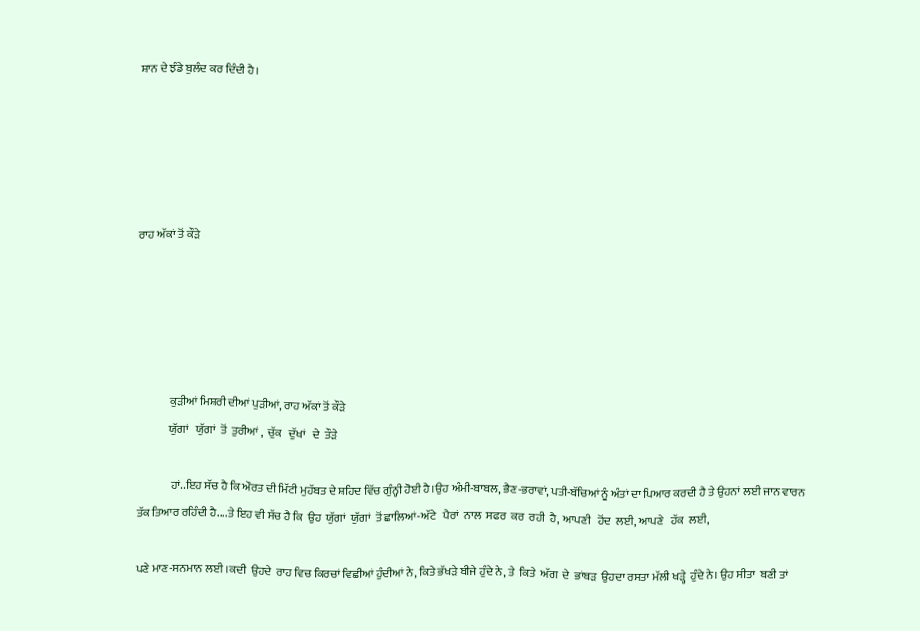ਸ਼ਾਨ ਦੇ ਝੰਡੇ ਬੁਲੰਦ ਕਰ ਦਿੰਦੀ ਹੈ।





ਰਾਹ ਅੱਕਾਂ ਤੋਂ ਕੌੜੇ





              ਕੁੜੀਆਂ ਮਿਸ਼ਰੀ ਦੀਆਂ ਪੁੜੀਆਂ, ਰਾਹ ਅੱਕਾਂ ਤੋਂ ਕੌੜੇ
              ਯੁੱਗਾਂ   ਯੁੱਗਾਂ  ਤੋਂ  ਤੁਰੀਆਂ ,  ਚੁੱਕ   ਦੁੱਖਾਂ   ਦੇ  ਤੌੜੇ

               ਹਾਂ..ਇਹ ਸੱਚ ਹੈ ਕਿ ਔਰਤ ਦੀ ਮਿੱਟੀ ਮੁਹੱਬਤ ਦੇ ਸ਼ਹਿਦ ਵਿੱਚ ਗੁੰਨ੍ਹੀ ਹੋਈ ਹੈ।ਉਹ ਅੰਮੀ-ਬਾਬਲ, ਭੈਣ-ਭਰਾਵਾਂ, ਪਤੀ-ਬੱਚਿਆਂ ਨੂੰ ਅੰਤਾਂ ਦਾ ਪਿਆਰ ਕਰਦੀ ਹੈ ਤੇ ਉਹਨਾਂ ਲਈ ਜਾਨ ਵਾਰਨ ਤੱਕ ਤਿਆਰ ਰਹਿੰਦੀ ਹੈ....ਤੇ ਇਹ ਵੀ ਸੱਚ ਹੈ ਕਿ  ਉਹ  ਯੁੱਗਾਂ  ਯੁੱਗਾਂ  ਤੋਂ ਛਾਲਿਆਂ-ਅੱਟੇ   ਪੈਰਾਂ  ਨਾਲ  ਸਫਰ  ਕਰ  ਰਹੀ  ਹੈ, ਆਪਣੀ   ਹੋਂਦ  ਲਈ, ਆਪਣੇ   ਹੱਕ  ਲਈ,

ਪਣੇ ਮਾਣ-ਸਨਮਾਨ ਲਈ ।ਕਦੀ  ਉਹਦੇ  ਰਾਹ ਵਿਚ ਕਿਰਚਾਂ ਵਿਛੀਆਂ ਹੁੰਦੀਆਂ ਨੇ, ਕਿਤੇ ਭੱਖੜੇ ਬੀਜੇ ਹੁੰਦੇ ਨੇ, ਤੇ  ਕਿਤੇ  ਅੱਗ  ਦੇ  ਭਾਂਬੜ  ਉਹਦਾ ਰਸਤਾ ਮੱਲੀ ਖੜ੍ਹੇ  ਹੁੰਦੇ ਨੇ। ਉਹ ਸੀਤਾ  ਬਣੀ ਤਾਂ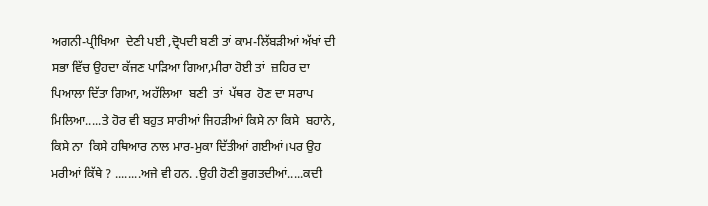ਅਗਨੀ-ਪ੍ਰੀਖਿਆ  ਦੇਣੀ ਪਈ ,ਦ੍ਰੋਪਦੀ ਬਣੀ ਤਾਂ ਕਾਮ-ਲਿੱਬੜੀਆਂ ਅੱਖਾਂ ਦੀ ਸਭਾ ਵਿੱਚ ਉਹਦਾ ਕੱਜਣ ਪਾੜਿਆ ਗਿਆ,ਮੀਰਾ ਹੋਈ ਤਾਂ  ਜ਼ਹਿਰ ਦਾ  ਪਿਆਲਾ ਦਿੱਤਾ ਗਿਆ, ਅਹੱਲਿਆ  ਬਣੀ  ਤਾਂ  ਪੱਥਰ  ਹੋਣ ਦਾ ਸਰਾਪ ਮਿਲਿਆ.....ਤੇ ਹੋਰ ਵੀ ਬਹੁਤ ਸਾਰੀਆਂ ਜਿਹੜੀਆਂ ਕਿਸੇ ਨਾ ਕਿਸੇ  ਬਹਾਨੇ, ਕਿਸੇ ਨਾ  ਕਿਸੇ ਹਥਿਆਰ ਨਾਲ ਮਾਰ-ਮੁਕਾ ਦਿੱਤੀਆਂ ਗਈਆਂ।ਪਰ ਉਹ ਮਰੀਆਂ ਕਿੱਥੇ ? ........ਅਜੇ ਵੀ ਹਨ. .ਉਹੀ ਹੋਣੀ ਭੁਗਤਦੀਆਂ.....ਕਦੀ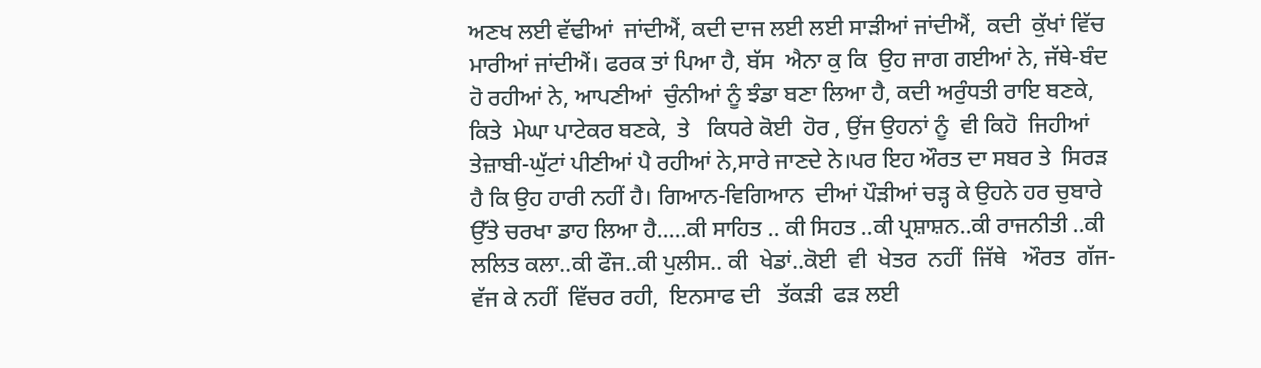ਅਣਖ ਲਈ ਵੱਢੀਆਂ  ਜਾਂਦੀਐਂ, ਕਦੀ ਦਾਜ ਲਈ ਲਈ ਸਾੜੀਆਂ ਜਾਂਦੀਐਂ,  ਕਦੀ  ਕੁੱਖਾਂ ਵਿੱਚ ਮਾਰੀਆਂ ਜਾਂਦੀਐਂ। ਫਰਕ ਤਾਂ ਪਿਆ ਹੈ, ਬੱਸ  ਐਨਾ ਕੁ ਕਿ  ਉਹ ਜਾਗ ਗਈਆਂ ਨੇ, ਜੱਥੇ-ਬੰਦ ਹੋ ਰਹੀਆਂ ਨੇ, ਆਪਣੀਆਂ  ਚੁੰਨੀਆਂ ਨੂੰ ਝੰਡਾ ਬਣਾ ਲਿਆ ਹੈ, ਕਦੀ ਅਰੁੰਧਤੀ ਰਾਇ ਬਣਕੇ, ਕਿਤੇ  ਮੇਘਾ ਪਾਟੇਕਰ ਬਣਕੇ,  ਤੇ   ਕਿਧਰੇ ਕੋਈ  ਹੋਰ , ਉਂਜ ਉਹਨਾਂ ਨੂੰ  ਵੀ ਕਿਹੋ  ਜਿਹੀਆਂ  ਤੇਜ਼ਾਬੀ-ਘੁੱਟਾਂ ਪੀਣੀਆਂ ਪੈ ਰਹੀਆਂ ਨੇ,ਸਾਰੇ ਜਾਣਦੇ ਨੇ।ਪਰ ਇਹ ਔਰਤ ਦਾ ਸਬਰ ਤੇ  ਸਿਰੜ  ਹੈ ਕਿ ਉਹ ਹਾਰੀ ਨਹੀਂ ਹੈ। ਗਿਆਨ-ਵਿਗਿਆਨ  ਦੀਆਂ ਪੌੜੀਆਂ ਚੜ੍ਹ ਕੇ ਉਹਨੇ ਹਰ ਚੁਬਾਰੇ ਉੱਤੇ ਚਰਖਾ ਡਾਹ ਲਿਆ ਹੈ.....ਕੀ ਸਾਹਿਤ .. ਕੀ ਸਿਹਤ ..ਕੀ ਪ੍ਰਸ਼ਾਸ਼ਨ..ਕੀ ਰਾਜਨੀਤੀ ..ਕੀ ਲਲਿਤ ਕਲਾ..ਕੀ ਫੌਜ..ਕੀ ਪੁਲੀਸ.. ਕੀ  ਖੇਡਾਂ..ਕੋਈ  ਵੀ  ਖੇਤਰ  ਨਹੀਂ  ਜਿੱਥੇ   ਔਰਤ  ਗੱਜ-ਵੱਜ ਕੇ ਨਹੀਂ  ਵਿੱਚਰ ਰਹੀ,  ਇਨਸਾਫ ਦੀ   ਤੱਕੜੀ  ਫੜ ਲਈ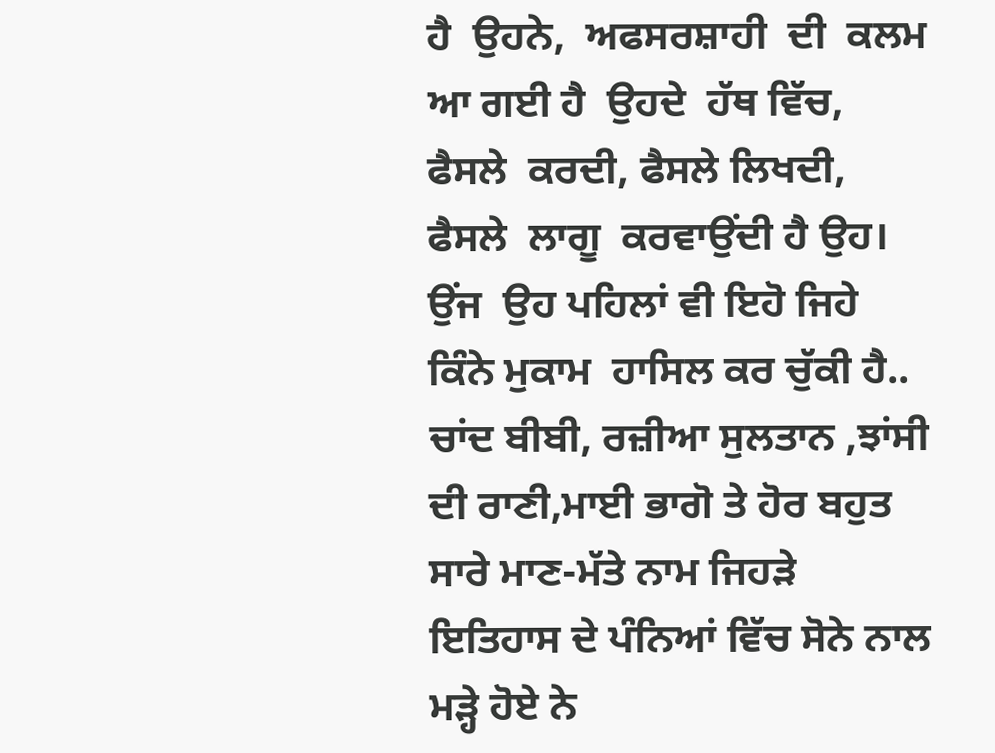ਹੈ  ਉਹਨੇ,  ਅਫਸਰਸ਼ਾਹੀ  ਦੀ  ਕਲਮ  ਆ ਗਈ ਹੈ  ਉਹਦੇ  ਹੱਥ ਵਿੱਚ,  ਫੈਸਲੇ  ਕਰਦੀ, ਫੈਸਲੇ ਲਿਖਦੀ,  ਫੈਸਲੇ  ਲਾਗੂ  ਕਰਵਾਉਂਦੀ ਹੈ ਉਹ। ਉਂਜ  ਉਹ ਪਹਿਲਾਂ ਵੀ ਇਹੋ ਜਿਹੇ ਕਿੰਨੇ ਮੁਕਾਮ  ਹਾਸਿਲ ਕਰ ਚੁੱਕੀ ਹੈ..  ਚਾਂਦ ਬੀਬੀ, ਰਜ਼ੀਆ ਸੁਲਤਾਨ ,ਝਾਂਸੀ ਦੀ ਰਾਣੀ,ਮਾਈ ਭਾਗੋ ਤੇ ਹੋਰ ਬਹੁਤ ਸਾਰੇ ਮਾਣ-ਮੱਤੇ ਨਾਮ ਜਿਹੜੇ ਇਤਿਹਾਸ ਦੇ ਪੰਨਿਆਂ ਵਿੱਚ ਸੋਨੇ ਨਾਲ ਮੜ੍ਹੇ ਹੋਏ ਨੇ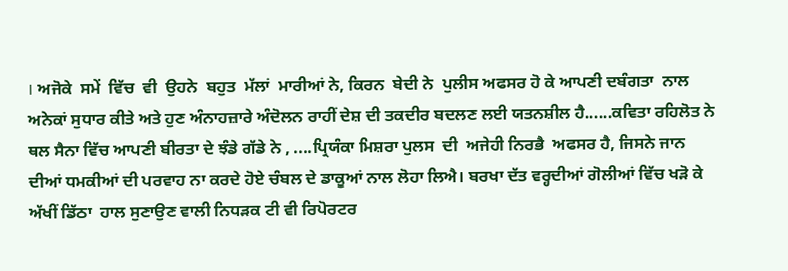। ਅਜੋਕੇ  ਸਮੇਂ  ਵਿੱਚ  ਵੀ  ਉਹਨੇ  ਬਹੁਤ  ਮੱਲਾਂ  ਮਾਰੀਆਂ ਨੇ, ਕਿਰਨ  ਬੇਦੀ ਨੇ  ਪੁਲੀਸ ਅਫਸਰ ਹੋ ਕੇ ਆਪਣੀ ਦਬੰਗਤਾ  ਨਾਲ ਅਨੇਕਾਂ ਸੁਧਾਰ ਕੀਤੇ ਅਤੇ ਹੁਣ ਅੰਨਾਹਜ਼ਾਰੇ ਅੰਦੋਲਨ ਰਾਹੀਂ ਦੇਸ਼ ਦੀ ਤਕਦੀਰ ਬਦਲਣ ਲਈ ਯਤਨਸ਼ੀਲ ਹੈ......ਕਵਿਤਾ ਰਹਿਲੋਤ ਨੇ ਥਲ ਸੈਨਾ ਵਿੱਚ ਆਪਣੀ ਬੀਰਤਾ ਦੇ ਝੰਡੇ ਗੱਡੇ ਨੇ , ....ਪ੍ਰਿਯੰਕਾ ਮਿਸ਼ਰਾ ਪੁਲਸ  ਦੀ  ਅਜੇਹੀ ਨਿਰਭੈ  ਅਫਸਰ ਹੈ, ਜਿਸਨੇ ਜਾਨ ਦੀਆਂ ਧਮਕੀਆਂ ਦੀ ਪਰਵਾਹ ਨਾ ਕਰਦੇ ਹੋਏ ਚੰਬਲ ਦੇ ਡਾਕੂਆਂ ਨਾਲ ਲੋਹਾ ਲਿਐ। ਬਰਖਾ ਦੱਤ ਵਰ੍ਹਦੀਆਂ ਗੋਲੀਆਂ ਵਿੱਚ ਖੜੋ ਕੇ ਅੱਖੀਂ ਡਿੱਠਾ  ਹਾਲ ਸੁਣਾਉਣ ਵਾਲੀ ਨਿਧੜਕ ਟੀ ਵੀ ਰਿਪੋਰਟਰ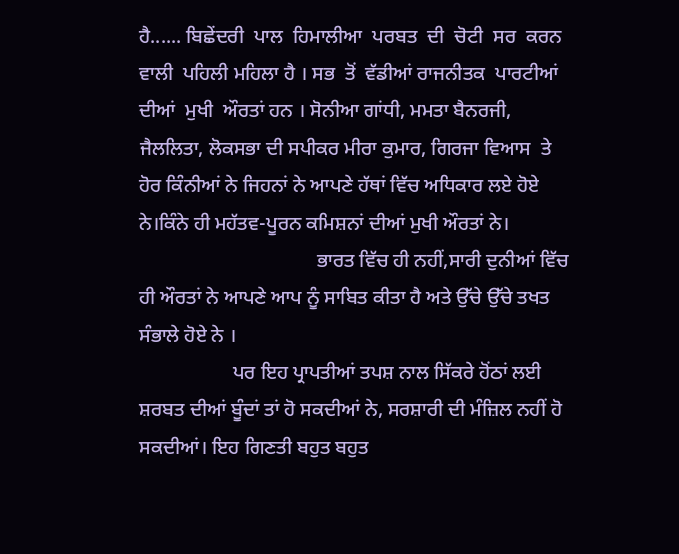ਹੈ...... ਬਿਛੇਂਦਰੀ  ਪਾਲ  ਹਿਮਾਲੀਆ  ਪਰਬਤ  ਦੀ  ਚੋਟੀ  ਸਰ  ਕਰਨ  ਵਾਲੀ  ਪਹਿਲੀ ਮਹਿਲਾ ਹੈ । ਸਭ  ਤੋਂ  ਵੱਡੀਆਂ ਰਾਜਨੀਤਕ  ਪਾਰਟੀਆਂ  ਦੀਆਂ  ਮੁਖੀ  ਔਰਤਾਂ ਹਨ । ਸੋਨੀਆ ਗਾਂਧੀ, ਮਮਤਾ ਬੈਨਰਜੀ,  ਜੈਲਲਿਤਾ, ਲੋਕਸਭਾ ਦੀ ਸਪੀਕਰ ਮੀਰਾ ਕੁਮਾਰ, ਗਿਰਜਾ ਵਿਆਸ  ਤੇ ਹੋਰ ਕਿੰਨੀਆਂ ਨੇ ਜਿਹਨਾਂ ਨੇ ਆਪਣੇ ਹੱਥਾਂ ਵਿੱਚ ਅਧਿਕਾਰ ਲਏ ਹੋਏ ਨੇ।ਕਿੰਨੇ ਹੀ ਮਹੱਤਵ-ਪੂਰਨ ਕਮਿਸ਼ਨਾਂ ਦੀਆਂ ਮੁਖੀ ਔਰਤਾਂ ਨੇ।
                                    ਭਾਰਤ ਵਿੱਚ ਹੀ ਨਹੀਂ,ਸਾਰੀ ਦੁਨੀਆਂ ਵਿੱਚ ਹੀ ਔਰਤਾਂ ਨੇ ਆਪਣੇ ਆਪ ਨੂੰ ਸਾਬਿਤ ਕੀਤਾ ਹੈ ਅਤੇ ਉੱਚੇ ਉੱਚੇ ਤਖਤ ਸੰਭਾਲੇ ਹੋਏ ਨੇ ।
                   ਪਰ ਇਹ ਪ੍ਰਾਪਤੀਆਂ ਤਪਸ਼ ਨਾਲ ਸਿੱਕਰੇ ਹੋਂਠਾਂ ਲਈ ਸ਼ਰਬਤ ਦੀਆਂ ਬੂੰਦਾਂ ਤਾਂ ਹੋ ਸਕਦੀਆਂ ਨੇ, ਸਰਸ਼ਾਰੀ ਦੀ ਮੰਜ਼ਿਲ ਨਹੀਂ ਹੋ ਸਕਦੀਆਂ। ਇਹ ਗਿਣਤੀ ਬਹੁਤ ਬਹੁਤ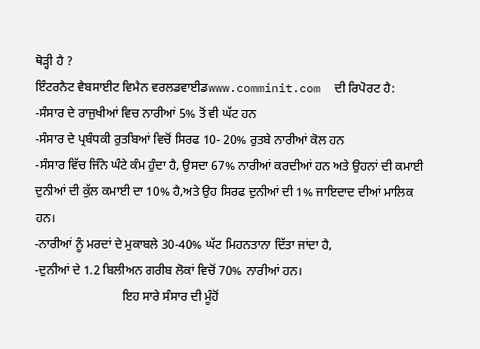ਥੋੜ੍ਹੀ ਹੈ ?
ਇੰਟਰਨੈਟ ਵੈਬਸਾਈਟ ਵਿਮੈਨ ਵਰਲਡਵਾਈਡwww.comminit.com  ਦੀ ਰਿਪੋਰਟ ਹੈ:
-ਸੰਸਾਰ ਦੇ ਰਾਜੁਖੀਆਂ ਵਿਚ ਨਾਰੀਆਂ 5% ਤੋਂ ਵੀ ਘੱਟ ਹਨ
-ਸੰਸਾਰ ਦੇ ਪ੍ਰਬੰਧਕੀ ਰੁਤਬਿਆਂ ਵਿਚੋਂ ਸਿਰਫ 10- 20% ਰੁਤਬੇ ਨਾਰੀਆਂ ਕੋਲ ਹਨ
-ਸੰਸਾਰ ਵਿੱਚ ਜਿੰਨੇ ਘੰਟੇ ਕੰਮ ਹੁੰਦਾ ਹੈ, ਉਸਦਾ 67% ਨਾਰੀਆਂ ਕਰਦੀਆਂ ਹਨ ਅਤੇ ਉਹਨਾਂ ਦੀ ਕਮਾਈ ਦੁਨੀਆਂ ਦੀ ਕੁੱਲ ਕਮਾਈ ਦਾ 10% ਹੈ,ਅਤੇ ਉਹ ਸਿਰਫ ਦੁਨੀਆਂ ਦੀ 1% ਜਾਇਦਾਦ ਦੀਆਂ ਮਾਲਿਕ ਹਨ।
-ਨਾਰੀਆਂ ਨੂੰ ਮਰਦਾਂ ਦੇ ਮੁਕਾਬਲੇ 30-40% ਘੱਟ ਮਿਹਨਤਾਨਾ ਦਿੱਤਾ ਜਾਂਦਾ ਹੈ,
-ਦੁਨੀਆਂ ਦੇ 1.2 ਬਿਲੀਅਨ ਗਰੀਬ ਲੋਕਾਂ ਵਿਚੋਂ 70% ਨਾਰੀਆਂ ਹਨ।
                            ਇਹ ਸਾਰੇ ਸੰਸਾਰ ਦੀ ਮੂੰਹੋਂ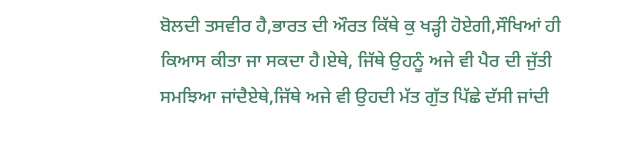ਬੋਲਦੀ ਤਸਵੀਰ ਹੈ,ਭਾਰਤ ਦੀ ਔਰਤ ਕਿੱਥੇ ਕੁ ਖੜ੍ਹੀ ਹੋਏਗੀ,ਸੌਖਿਆਂ ਹੀ ਕਿਆਸ ਕੀਤਾ ਜਾ ਸਕਦਾ ਹੈ।ਏਥੇ, ਜਿੱਥੇ ਉਹਨੂੰ ਅਜੇ ਵੀ ਪੈਰ ਦੀ ਜੁੱਤੀ ਸਮਝਿਆ ਜਾਂਦੈਏਥੇ,ਜਿੱਥੇ ਅਜੇ ਵੀ ਉਹਦੀ ਮੱਤ ਗੁੱਤ ਪਿੱਛੇ ਦੱਸੀ ਜਾਂਦੀ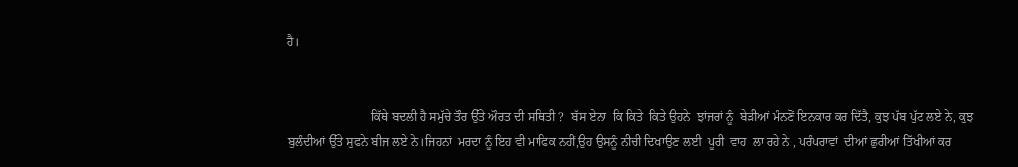ਹੈ।


                           ਕਿੱਥੇ ਬਦਲੀ ਹੈ ਸਮੁੱਚੇ ਤੌਰ ਉੱਤੇ ਔਰਤ ਦੀ ਸਥਿਤੀ ?  ਬੱਸ ਏਨਾ  ਕਿ ਕਿਤੇ  ਕਿਤੇ ਉਹਨੇ  ਝਾਂਜਰਾਂ ਨੂੰ  ਬੇੜੀਆਂ ਮੰਨਣੋਂ ਇਨਕਾਰ ਕਰ ਦਿੱਤੈ, ਕੁਝ ਪੱਬ ਪੁੱਟ ਲਏ ਨੇ, ਕੁਝ ਬੁਲੰਦੀਆਂ ਉੱਤੇ ਸੁਫਨੇ ਬੀਜ ਲਏ ਨੇ।ਜਿਹਨਾਂ  ਮਰਦਾ ਨੂੰ ਇਹ ਵੀ ਮਾਫਿਕ ਨਹੀਂ,ਉਹ ਉਸਨੂੰ ਨੀਚੀ ਦਿਖਾਉਣ ਲਈ  ਪੂਰੀ  ਵਾਹ  ਲਾ ਰਹੇ ਨੇ , ਪਰੰਪਰਾਵਾਂ  ਦੀਆਂ ਛੁਰੀਆਂ ਤਿੱਖੀਆਂ ਕਰ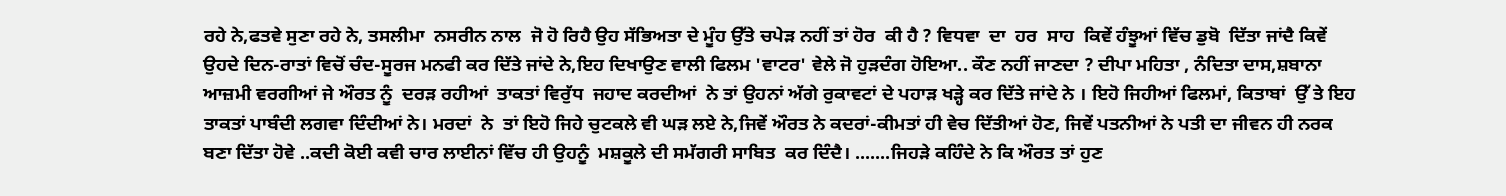ਰਹੇ ਨੇ,ਫਤਵੇ ਸੁਣਾ ਰਹੇ ਨੇ, ਤਸਲੀਮਾ  ਨਸਰੀਨ ਨਾਲ  ਜੋ ਹੋ ਰਿਹੈ ਉਹ ਸੱਭਿਅਤਾ ਦੇ ਮੂੰਹ ਉੱਤੇ ਚਪੇੜ ਨਹੀਂ ਤਾਂ ਹੋਰ  ਕੀ ਹੈ ? ਵਿਧਵਾ  ਦਾ  ਹਰ  ਸਾਹ  ਕਿਵੇਂ ਹੰਝੂਆਂ ਵਿੱਚ ਡੁਬੋ  ਦਿੱਤਾ ਜਾਂਦੈ ਕਿਵੇਂ  ਉਹਦੇ ਦਿਨ-ਰਾਤਾਂ ਵਿਚੋਂ ਚੰਦ-ਸੂਰਜ ਮਨਫੀ ਕਰ ਦਿੱਤੇ ਜਾਂਦੇ ਨੇ,ਇਹ ਦਿਖਾਉਣ ਵਾਲੀ ਫਿਲਮ 'ਵਾਟਰ' ਵੇਲੇ ਜੋ ਹੁੜਦੰਗ ਹੋਇਆ.. ਕੌਣ ਨਹੀਂ ਜਾਣਦਾ ? ਦੀਪਾ ਮਹਿਤਾ , ਨੰਦਿਤਾ ਦਾਸ,ਸ਼ਬਾਨਾ ਆਜ਼ਮੀ ਵਰਗੀਆਂ ਜੇ ਔਰਤ ਨੂੰ  ਦਰੜ ਰਹੀਆਂ  ਤਾਕਤਾਂ ਵਿਰੁੱਧ  ਜਹਾਦ ਕਰਦੀਆਂ  ਨੇ ਤਾਂ ਉਹਨਾਂ ਅੱਗੇ ਰੁਕਾਵਟਾਂ ਦੇ ਪਹਾੜ ਖੜ੍ਹੇ ਕਰ ਦਿੱਤੇ ਜਾਂਦੇ ਨੇ । ਇਹੋ ਜਿਹੀਆਂ ਫਿਲਮਾਂ, ਕਿਤਾਬਾਂ  ਉੱ ਤੇ ਇਹ ਤਾਕਤਾਂ ਪਾਬੰਦੀ ਲਗਵਾ ਦਿੰਦੀਆਂ ਨੇ। ਮਰਦਾਂ  ਨੇ  ਤਾਂ ਇਹੋ ਜਿਹੇ ਚੁਟਕਲੇ ਵੀ ਘੜ ਲਏ ਨੇ,ਜਿਵੇਂ ਔਰਤ ਨੇ ਕਦਰਾਂ-ਕੀਮਤਾਂ ਹੀ ਵੇਚ ਦਿੱਤੀਆਂ ਹੋਣ, ਜਿਵੇਂ ਪਤਨੀਆਂ ਨੇ ਪਤੀ ਦਾ ਜੀਵਨ ਹੀ ਨਰਕ ਬਣਾ ਦਿੱਤਾ ਹੋਵੇ ..ਕਦੀ ਕੋਈ ਕਵੀ ਚਾਰ ਲਾਈਨਾਂ ਵਿੱਚ ਹੀ ਉਹਨੂੰ  ਮਸ਼ਕੂਲੇ ਦੀ ਸਮੱਗਰੀ ਸਾਬਿਤ  ਕਰ ਦਿੰਦੈ। .......ਜਿਹੜੇ ਕਹਿੰਦੇ ਨੇ ਕਿ ਔਰਤ ਤਾਂ ਹੁਣ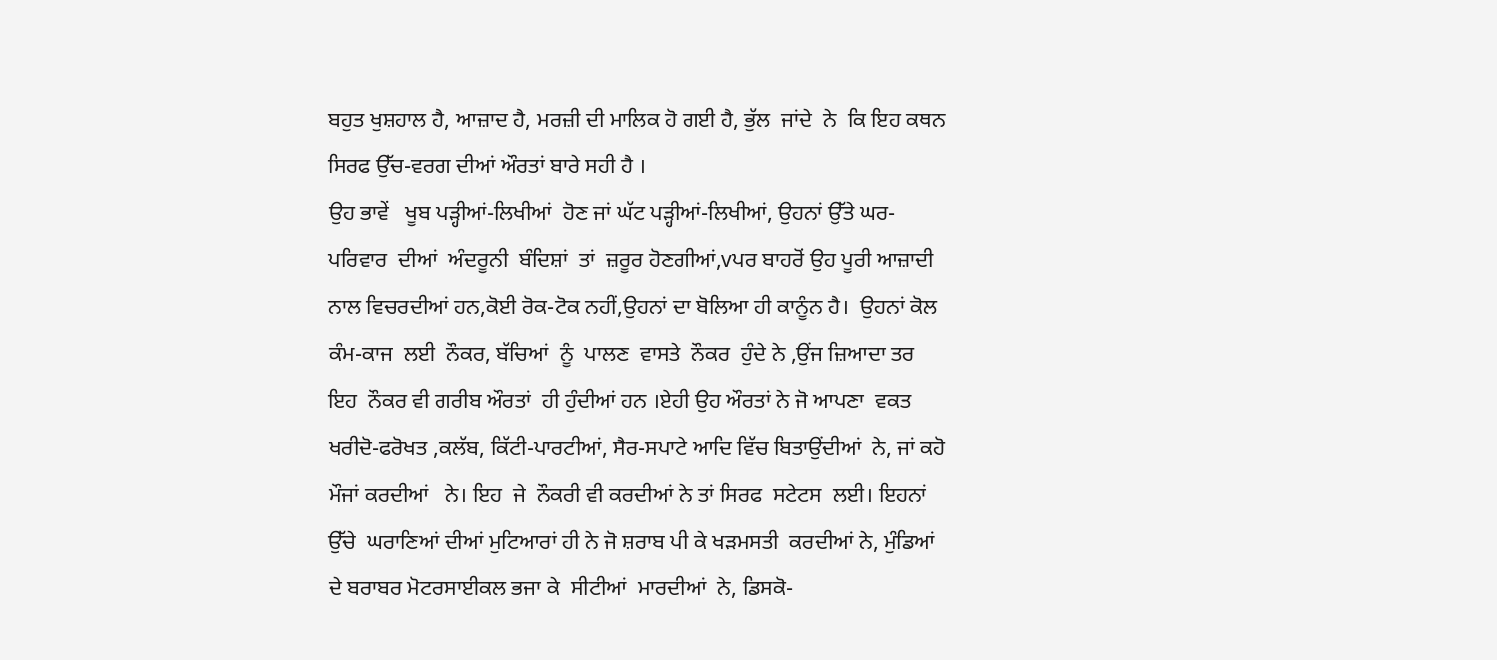ਬਹੁਤ ਖੁਸ਼ਹਾਲ ਹੈ, ਆਜ਼ਾਦ ਹੈ, ਮਰਜ਼ੀ ਦੀ ਮਾਲਿਕ ਹੋ ਗਈ ਹੈ, ਭੁੱਲ  ਜਾਂਦੇ  ਨੇ  ਕਿ ਇਹ ਕਥਨ ਸਿਰਫ ਉੱਚ-ਵਰਗ ਦੀਆਂ ਔਰਤਾਂ ਬਾਰੇ ਸਹੀ ਹੈ ।
ਉਹ ਭਾਵੇਂ   ਖੂਬ ਪੜ੍ਹੀਆਂ-ਲਿਖੀਆਂ  ਹੋਣ ਜਾਂ ਘੱਟ ਪੜ੍ਹੀਆਂ-ਲਿਖੀਆਂ, ਉਹਨਾਂ ਉੱਤੇ ਘਰ-ਪਰਿਵਾਰ  ਦੀਆਂ  ਅੰਦਰੂਨੀ  ਬੰਦਿਸ਼ਾਂ  ਤਾਂ  ਜ਼ਰੂਰ ਹੋਣਗੀਆਂ,vਪਰ ਬਾਹਰੋਂ ਉਹ ਪੂਰੀ ਆਜ਼ਾਦੀ ਨਾਲ ਵਿਚਰਦੀਆਂ ਹਨ,ਕੋਈ ਰੋਕ-ਟੋਕ ਨਹੀਂ,ਉਹਨਾਂ ਦਾ ਬੋਲਿਆ ਹੀ ਕਾਨੂੰਨ ਹੈ।  ਉਹਨਾਂ ਕੋਲ  ਕੰਮ-ਕਾਜ  ਲਈ  ਨੌਕਰ, ਬੱਚਿਆਂ  ਨੂੰ  ਪਾਲਣ  ਵਾਸਤੇ  ਨੌਕਰ  ਹੁੰਦੇ ਨੇ ,ਉਂਜ ਜ਼ਿਆਦਾ ਤਰ ਇਹ  ਨੌਕਰ ਵੀ ਗਰੀਬ ਔਰਤਾਂ  ਹੀ ਹੁੰਦੀਆਂ ਹਨ ।ਏਹੀ ਉਹ ਔਰਤਾਂ ਨੇ ਜੋ ਆਪਣਾ  ਵਕਤ ਖਰੀਦੋ-ਫਰੋਖਤ ,ਕਲੱਬ, ਕਿੱਟੀ-ਪਾਰਟੀਆਂ, ਸੈਰ-ਸਪਾਟੇ ਆਦਿ ਵਿੱਚ ਬਿਤਾਉਂਦੀਆਂ  ਨੇ, ਜਾਂ ਕਹੋ ਮੌਜਾਂ ਕਰਦੀਆਂ   ਨੇ। ਇਹ  ਜੇ  ਨੌਕਰੀ ਵੀ ਕਰਦੀਆਂ ਨੇ ਤਾਂ ਸਿਰਫ  ਸਟੇਟਸ  ਲਈ। ਇਹਨਾਂ  ਉੱਚੇ  ਘਰਾਣਿਆਂ ਦੀਆਂ ਮੁਟਿਆਰਾਂ ਹੀ ਨੇ ਜੋ ਸ਼ਰਾਬ ਪੀ ਕੇ ਖੜਮਸਤੀ  ਕਰਦੀਆਂ ਨੇ, ਮੁੰਡਿਆਂ  ਦੇ ਬਰਾਬਰ ਮੋਟਰਸਾਈਕਲ ਭਜਾ ਕੇ  ਸੀਟੀਆਂ  ਮਾਰਦੀਆਂ  ਨੇ, ਡਿਸਕੋ-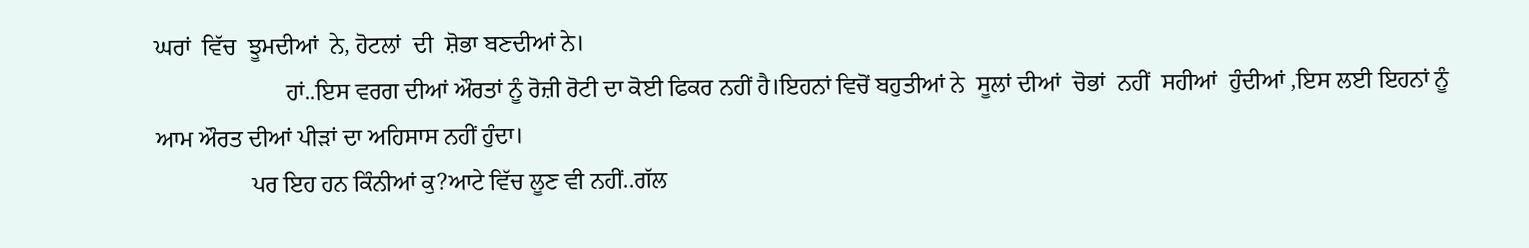ਘਰਾਂ  ਵਿੱਚ  ਝੂਮਦੀਆਂ  ਨੇ, ਹੋਟਲਾਂ  ਦੀ  ਸ਼ੋਭਾ ਬਣਦੀਆਂ ਨੇ।
                      ਹਾਂ..ਇਸ ਵਰਗ ਦੀਆਂ ਔਰਤਾਂ ਨੂੰ ਰੋਜ਼ੀ ਰੋਟੀ ਦਾ ਕੋਈ ਫਿਕਰ ਨਹੀਂ ਹੈ।ਇਹਨਾਂ ਵਿਚੋਂ ਬਹੁਤੀਆਂ ਨੇ  ਸੂਲਾਂ ਦੀਆਂ  ਚੋਭਾਂ  ਨਹੀਂ  ਸਹੀਆਂ  ਹੁੰਦੀਆਂ ,ਇਸ ਲਈ ਇਹਨਾਂ ਨੂੰ ਆਮ ਔਰਤ ਦੀਆਂ ਪੀੜਾਂ ਦਾ ਅਹਿਸਾਸ ਨਹੀਂ ਹੁੰਦਾ।
                ਪਰ ਇਹ ਹਨ ਕਿੰਨੀਆਂ ਕੁ?ਆਟੇ ਵਿੱਚ ਲੂਣ ਵੀ ਨਹੀਂ..ਗੱਲ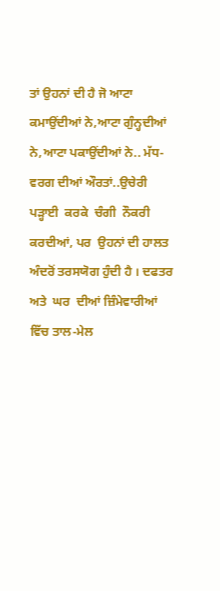ਤਾਂ ਉਹਨਾਂ ਦੀ ਹੈ ਜੋ ਆਟਾ ਕਮਾਉਂਦੀਆਂ ਨੇ,ਆਟਾ ਗੁੰਨ੍ਹਦੀਆਂ ਨੇ,ਆਟਾ ਪਕਾਉਂਦੀਆਂ ਨੇ.. ਮੱਧ-ਵਰਗ ਦੀਆਂ ਔਰਤਾਂ..ਉਚੇਰੀ ਪੜ੍ਹਾਈ  ਕਰਕੇ  ਚੰਗੀ  ਨੌਕਰੀ  ਕਰਦੀਆਂ, ਪਰ  ਉਹਨਾਂ ਦੀ ਹਾਲਤ ਅੰਦਰੋਂ ਤਰਸਯੋਗ ਹੁੰਦੀ ਹੈ । ਦਫਤਰ  ਅਤੇ  ਘਰ  ਦੀਆਂ ਜ਼ਿੰਮੇਵਾਰੀਆਂ ਵਿੱਚ ਤਾਲ-ਮੇਲ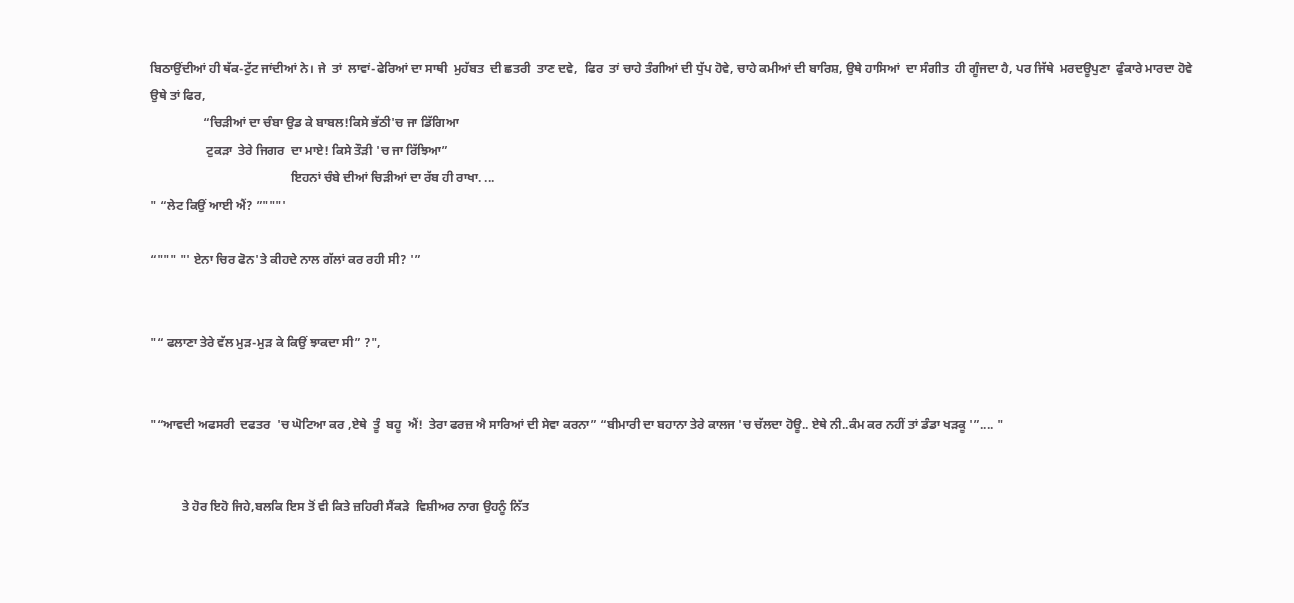ਬਿਠਾਉਂਦੀਆਂ ਹੀ ਥੱਕ-ਟੁੱਟ ਜਾਂਦੀਆਂ ਨੇ। ਜੇ  ਤਾਂ  ਲਾਵਾਂ-ਫੇਰਿਆਂ ਦਾ ਸਾਥੀ  ਮੁਹੱਬਤ  ਦੀ ਛਤਰੀ  ਤਾਣ ਦਵੇ,  ਫਿਰ  ਤਾਂ ਚਾਹੇ ਤੰਗੀਆਂ ਦੀ ਧੁੱਪ ਹੋਵੇ, ਚਾਹੇ ਕਮੀਆਂ ਦੀ ਬਾਰਿਸ਼, ਉਥੇ ਹਾਸਿਆਂ  ਦਾ ਸੰਗੀਤ  ਹੀ ਗੂੰਜਦਾ ਹੈ, ਪਰ ਜਿੱਥੇ  ਮਰਦਊਪੁਣਾ  ਫੁੰਕਾਰੇ ਮਾਰਦਾ ਹੋਵੇ ਉਥੇ ਤਾਂ ਫਿਰ,
                 “ਚਿੜੀਆਂ ਦਾ ਚੰਬਾ ਉਡ ਕੇ ਬਾਬਲ!ਕਿਸੇ ਭੱਠੀ'ਚ ਜਾ ਡਿੱਗਿਆ
                  ਟੁਕੜਾ  ਤੇਰੇ ਜਿਗਰ  ਦਾ ਮਾਏ! ਕਿਸੇ ਤੌੜੀ 'ਚ ਜਾ ਰਿੱਝਿਆ”
                                             ਇਹਨਾਂ ਚੰਬੇ ਦੀਆਂ ਚਿੜੀਆਂ ਦਾ ਰੱਬ ਹੀ ਰਾਖਾ. ...
" “ਲੇਟ ਕਿਉਂ ਆਈ ਐਂ? ”"""'

“""" "' ਏਨਾ ਚਿਰ ਫੋਨ'ਤੇ ਕੀਹਦੇ ਨਾਲ ਗੱਲਾਂ ਕਰ ਰਹੀ ਸੀ? '”


"“ ਫਲਾਣਾ ਤੇਰੇ ਵੱਲ ਮੁੜ-ਮੁੜ ਕੇ ਕਿਉਂ ਝਾਕਦਾ ਸੀ” ?",


"“ਆਵਦੀ ਅਫਸਰੀ  ਦਫਤਰ  'ਚ ਘੋਟਿਆ ਕਰ ,ਏਥੇ  ਤੂੰ  ਬਹੂ  ਐਂ!  ਤੇਰਾ ਫਰਜ਼ ਐ ਸਾਰਿਆਂ ਦੀ ਸੇਵਾ ਕਰਨਾ” “ਬੀਮਾਰੀ ਦਾ ਬਹਾਨਾ ਤੇਰੇ ਕਾਲਜ 'ਚ ਚੱਲਦਾ ਹੋਊ.. ਏਥੇ ਨੀ..ਕੰਮ ਕਰ ਨਹੀਂ ਤਾਂ ਡੰਡਾ ਖੜਕੂ '”.... "


          ਤੇ ਹੋਰ ਇਹੋ ਜਿਹੇ,ਬਲਕਿ ਇਸ ਤੋਂ ਵੀ ਕਿਤੇ ਜ਼ਹਿਰੀ ਸੈਂਕੜੇ  ਵਿਸ਼ੀਅਰ ਨਾਗ ਉਹਨੂੰ ਨਿੱਤ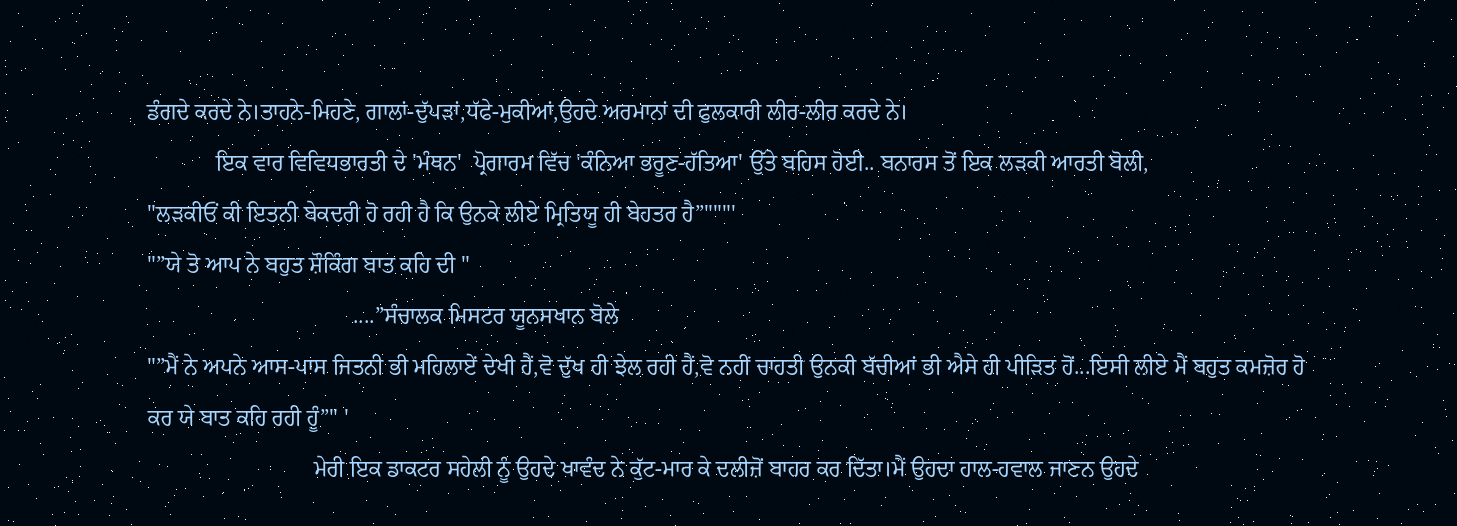ਡੰਗਦੇ ਕਰਦੇ ਨੇ।ਤਾਹਨੇ-ਮਿਹਣੇ, ਗਾਲਾਂ-ਦੁੱਪੜਾਂ,ਧੱਫੇ-ਮੁਕੀਆਂ,ਉਹਦੇ ਅਰਮਾਨਾਂ ਦੀ ਫੁਲਕਾਰੀ ਲੀਰ-ਲੀਰ ਕਰਦੇ ਨੇ।
            ਇਕ ਵਾਰ ਵਿਵਿਧਭਾਰਤੀ ਦੇ 'ਮੰਥਨ'  ਪ੍ਰੋਗਾਰਮ ਵਿੱਚ 'ਕੰਨਿਆ ਭਰੂਣ-ਹੱਤਿਆ' ਉੱਤੇ ਬਹਿਸ ਹੋਈ.. ਬਨਾਰਸ ਤੋਂ ਇਕ ਲੜਕੀ ਆਰਤੀ ਬੋਲੀ,
"ਲੜਕੀਓਂ ਕੀ ਇਤਨੀ ਬੇਕਦਰੀ ਹੋ ਰਹੀ ਹੈ ਕਿ ਉਨਕੇ ਲੀਏ ਮ੍ਰਿਤਿਯੂ ਹੀ ਬੇਹਤਰ ਹੈ”"""'
"”ਯੇ ਤੋ ਆਪ ਨੇ ਬਹੁਤ ਸ਼ੌਕਿੰਗ ਬਾਤ ਕਹਿ ਦੀ "
                                    ....”ਸੰਚਾਲਕ ਮਿਸਟਰ ਯੂਨਸਖਾਨ ਬੋਲੇ
"”ਮੈਂ ਨੇ ਅਪਨੇ ਆਸ-ਪਾਸ ਜਿਤਨੀ ਭੀ ਮਹਿਲਾਏਂ ਦੇਖੀ ਹੈਂ,ਵੋ ਦੁੱਖ ਹੀ ਝੇਲ ਰਹੀ ਹੈਂ,ਵੋ ਨਹੀਂ ਚਾਹਤੀ ਉਨਕੀ ਬੱਚੀਆਂ ਭੀ ਐਸੇ ਹੀ ਪੀੜਿਤ ਹੋਂ...ਇਸੀ ਲੀਏ ਮੈਂ ਬਹੁਤ ਕਮਜ਼ੋਰ ਹੋ ਕਰ ਯੇ ਬਾਤ ਕਹਿ ਰਹੀ ਹੂੰ”" '
                             ਮੇਰੀ ਇਕ ਡਾਕਟਰ ਸਹੇਲੀ ਨੂੰ ਉਹਦੇ ਖਾਵੰਦ ਨੇ ਕੁੱਟ-ਮਾਰ ਕੇ ਦਲੀਜ਼ੋਂ ਬਾਹਰ ਕਰ ਦਿੱਤਾ।ਮੈਂ ਉਹਦਾ ਹਾਲ-ਹਵਾਲ ਜਾਣਨ ਉਹਦੇ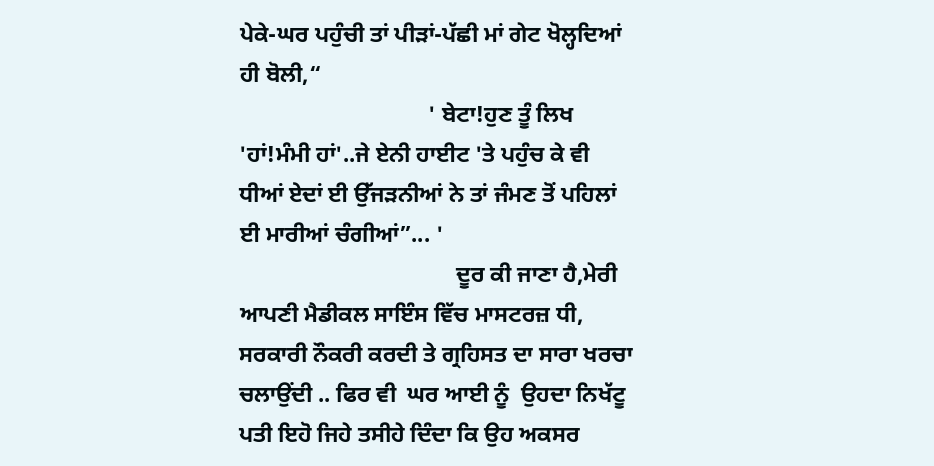ਪੇਕੇ-ਘਰ ਪਹੁੰਚੀ ਤਾਂ ਪੀੜਾਂ-ਪੱਛੀ ਮਾਂ ਗੇਟ ਖੋਲ੍ਹਦਿਆਂ ਹੀ ਬੋਲੀ,“
                                 ' ਬੇਟਾ!ਹੁਣ ਤੂੰ ਲਿਖ 'ਹਾਂ!ਮੰਮੀ ਹਾਂ'..ਜੇ ਏਨੀ ਹਾਈਟ 'ਤੇ ਪਹੁੰਚ ਕੇ ਵੀ ਧੀਆਂ ਏਦਾਂ ਈ ਉੱਜੜਨੀਆਂ ਨੇ ਤਾਂ ਜੰਮਣ ਤੋਂ ਪਹਿਲਾਂ ਈ ਮਾਰੀਆਂ ਚੰਗੀਆਂ”... '
                                      ਦੂਰ ਕੀ ਜਾਣਾ ਹੈ,ਮੇਰੀ ਆਪਣੀ ਮੈਡੀਕਲ ਸਾਇੰਸ ਵਿੱਚ ਮਾਸਟਰਜ਼ ਧੀ, ਸਰਕਾਰੀ ਨੌਕਰੀ ਕਰਦੀ ਤੇ ਗ੍ਰਹਿਸਤ ਦਾ ਸਾਰਾ ਖਰਚਾ ਚਲਾਉਂਦੀ .. ਫਿਰ ਵੀ  ਘਰ ਆਈ ਨੂੰ  ਉਹਦਾ ਨਿਖੱਟੂ ਪਤੀ ਇਹੋ ਜਿਹੇ ਤਸੀਹੇ ਦਿੰਦਾ ਕਿ ਉਹ ਅਕਸਰ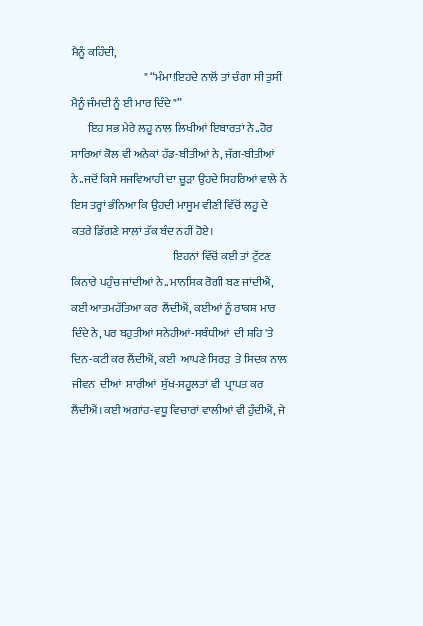ਮੈਨੂੰ ਕਹਿੰਦੀ,
                                " “ਮੰਮਾ!ਇਹਦੇ ਨਾਲੋਂ ਤਾਂ ਚੰਗਾ ਸੀ ਤੁਸੀਂ ਮੈਨੂੰ ਜੰਮਦੀ ਨੂੰ ਈ ਮਾਰ ਦਿੰਦੇ "”
       ਇਹ ਸਭ ਮੇਰੇ ਲਹੂ ਨਾਲ ਲਿਖੀਆਂ ਇਬਾਰਤਾਂ ਨੇ..ਹੋਰ ਸਾਰਿਆਂ ਕੋਲ ਵੀ ਅਨੇਕਾਂ ਹੱਡ-ਬੀਤੀਆਂ ਨੇ, ਜੱਗ-ਬੀਤੀਆਂ ਨੇ..ਜਦੋਂ ਕਿਸੇ ਸਜਵਿਆਹੀ ਦਾ ਚੂੜਾ ਉਹਦੇ ਸਿਹਰਿਆਂ ਵਾਲੇ ਨੇ ਇਸ ਤਰ੍ਹਾਂ ਭੰਨਿਆ ਕਿ ਉਹਦੀ ਮਾਸੂਮ ਵੀਣੀ ਵਿੱਚੋਂ ਲਹੂ ਦੇ ਕਤਰੇ ਡਿੱਗਣੇ ਸਾਲਾਂ ਤੱਕ ਬੰਦ ਨਹੀਂ ਹੋਏ।
                                             ਇਹਨਾਂ ਵਿੱਚੋਂ ਕਈ ਤਾਂ ਟੁੱਟਣ ਕਿਨਾਰੇ ਪਹੁੰਚ ਜਾਂਦੀਆਂ ਨੇ..ਮਾਨਸਿਕ ਰੋਗੀ ਬਣ ਜਾਂਦੀਐਂ, ਕਈ ਆਤਮਹੱਤਿਆ ਕਰ  ਲੈਂਦੀਐਂ, ਕਈਆਂ ਨੂੰ ਰਾਕਸ਼ ਮਾਰ ਦਿੰਦੇ ਨੇ, ਪਰ ਬਹੁਤੀਆਂ ਸਨੇਹੀਆਂ-ਸਬੰਧੀਆਂ  ਦੀ ਸ਼ਹਿ 'ਤੇ ਦਿਨ-ਕਟੀ ਕਰ ਲੈਂਦੀਐਂ, ਕਈ  ਆਪਣੇ ਸਿਰੜ  ਤੇ ਸਿਦਕ ਨਾਲ ਜੀਵਨ  ਦੀਆਂ  ਸਾਰੀਆਂ  ਸੁੱਖ-ਸਹੂਲਤਾਂ ਵੀ  ਪ੍ਰਾਪਤ ਕਰ ਲੈਂਦੀਐਂ।ਕਈ ਅਗਾਂਹ-ਵਧੂ ਵਿਚਾਰਾਂ ਵਾਲੀਆਂ ਵੀ ਹੁੰਦੀਐਂ, ਜੇ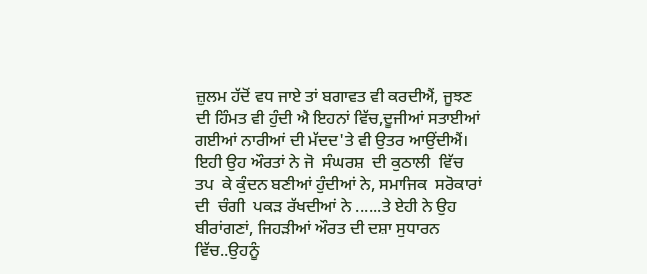ਜ਼ੁਲਮ ਹੱਦੋਂ ਵਧ ਜਾਏ ਤਾਂ ਬਗਾਵਤ ਵੀ ਕਰਦੀਐਂ, ਜੂਝਣ ਦੀ ਹਿੰਮਤ ਵੀ ਹੁੰਦੀ ਐ ਇਹਨਾਂ ਵਿੱਚ,ਦੂਜੀਆਂ ਸਤਾਈਆਂ ਗਈਆਂ ਨਾਰੀਆਂ ਦੀ ਮੱਦਦ'ਤੇ ਵੀ ਉਤਰ ਆਉਂਦੀਐਂ। ਇਹੀ ਉਹ ਔਰਤਾਂ ਨੇ ਜੋ  ਸੰਘਰਸ਼  ਦੀ ਕੁਠਾਲੀ  ਵਿੱਚ  ਤਪ  ਕੇ ਕੁੰਦਨ ਬਣੀਆਂ ਹੁੰਦੀਆਂ ਨੇ, ਸਮਾਜਿਕ  ਸਰੋਕਾਰਾਂ  ਦੀ  ਚੰਗੀ  ਪਕੜ ਰੱਖਦੀਆਂ ਨੇ ......ਤੇ ਏਹੀ ਨੇ ਉਹ ਬੀਰਾਂਗਣਾਂ, ਜਿਹੜੀਆਂ ਔਰਤ ਦੀ ਦਸ਼ਾ ਸੁਧਾਰਨ ਵਿੱਚ..ਉਹਨੂੰ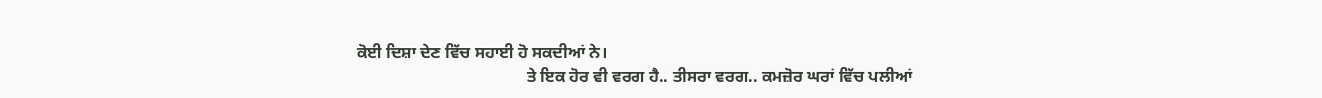ਕੋਈ ਦਿਸ਼ਾ ਦੇਣ ਵਿੱਚ ਸਹਾਈ ਹੋ ਸਕਦੀਆਂ ਨੇ।
                                         ਤੇ ਇਕ ਹੋਰ ਵੀ ਵਰਗ ਹੈ.. ਤੀਸਰਾ ਵਰਗ.. ਕਮਜ਼ੋਰ ਘਰਾਂ ਵਿੱਚ ਪਲੀਆਂ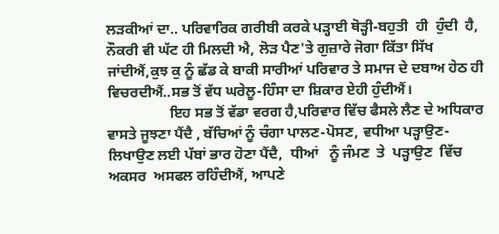ਲੜਕੀਆਂ ਦਾ.. ਪਰਿਵਾਰਿਕ ਗਰੀਬੀ ਕਰਕੇ ਪੜ੍ਹਾਈ ਥੋੜ੍ਹੀ-ਬਹੁਤੀ  ਹੀ  ਹੁੰਦੀ  ਹੈ, ਨੌਕਰੀ ਵੀ ਘੱਟ ਹੀ ਮਿਲਦੀ ਐ, ਲੋੜ ਪੈਣ'ਤੇ ਗੁਜ਼ਾਰੇ ਜੋਗਾ ਕਿੱਤਾ ਸਿੱਖ ਜਾਂਦੀਐਂ,ਕੁਝ ਕੁ ਨੂੰ ਛੱਡ ਕੇ ਬਾਕੀ ਸਾਰੀਆਂ ਪਰਿਵਾਰ ਤੇ ਸਮਾਜ ਦੇ ਦਬਾਅ ਹੇਠ ਹੀ ਵਿਚਰਦੀਐਂ..ਸਭ ਤੋਂ ਵੱਧ ਘਰੇਲੂ-ਹਿੰਸਾ ਦਾ ਸ਼ਿਕਾਰ ਏਹੀ ਹੁੰਦੀਐਂ।
                 ਇਹ ਸਭ ਤੋਂ ਵੱਡਾ ਵਰਗ ਹੈ,ਪਰਿਵਾਰ ਵਿੱਚ ਫੈਸਲੇ ਲੈਣ ਦੇ ਅਧਿਕਾਰ ਵਾਸਤੇ ਜੂਝਣਾ ਪੈਂਦੈ , ਬੱਚਿਆਂ ਨੂੰ ਚੰਗਾ ਪਾਲਣ-ਪੋਸਣ, ਵਧੀਆ ਪੜ੍ਹਾਉਣ-ਲਿਖਾਉਣ ਲਈ ਪੱਬਾਂ ਭਾਰ ਹੋਣਾ ਪੈਂਦੈ,  ਧੀਆਂ   ਨੂੰ ਜੰਮਣ  ਤੇ  ਪੜ੍ਹਾਉਣ  ਵਿੱਚ  ਅਕਸਰ  ਅਸਫਲ ਰਹਿੰਦੀਐਂ, ਆਪਣੇ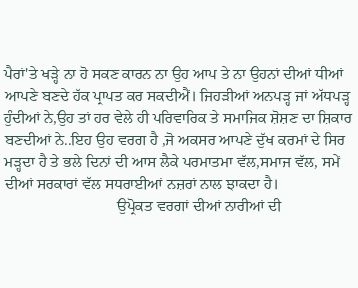ਪੈਰਾਂ'ਤੇ ਖੜ੍ਹੇ ਨਾ ਹੋ ਸਕਣ ਕਾਰਨ ਨਾ ਉਹ ਆਪ ਤੇ ਨਾ ਉਹਨਾਂ ਦੀਆਂ ਧੀਆਂ ਆਪਣੇ ਬਣਦੇ ਹੱਕ ਪ੍ਰਾਪਤ ਕਰ ਸਕਦੀਐਂ। ਜਿਹੜੀਆਂ ਅਨਪੜ੍ਹ ਜਾਂ ਅੱਧਪੜ੍ਹ ਹੁੰਦੀਆਂ ਨੇ,ਉਹ ਤਾਂ ਹਰ ਵੇਲੇ ਹੀ ਪਰਿਵਾਰਿਕ ਤੇ ਸਮਾਜਿਕ ਸ਼ੋਸ਼ਣ ਦਾ ਸ਼ਿਕਾਰ ਬਣਦੀਆਂ ਨੇ..ਇਹ ਉਹ ਵਰਗ ਹੈ ,ਜੋ ਅਕਸਰ ਆਪਣੇ ਦੁੱਖ ਕਰਮਾਂ ਦੇ ਸਿਰ ਮੜ੍ਹਦਾ ਹੈ ਤੇ ਭਲੇ ਦਿਨਾਂ ਦੀ ਆਸ ਲੈਕੇ ਪਰਮਾਤਮਾ ਵੱਲ,ਸਮਾਜ ਵੱਲ, ਸਮੇਂ ਦੀਆਂ ਸਰਕਾਰਾਂ ਵੱਲ ਸਧਰਾਈਆਂ ਨਜ਼ਰਾਂ ਨਾਲ ਝਾਕਦਾ ਹੈ।
                             ਉਪ੍ਰੋਕਤ ਵਰਗਾਂ ਦੀਆਂ ਨਾਰੀਆਂ ਦੀ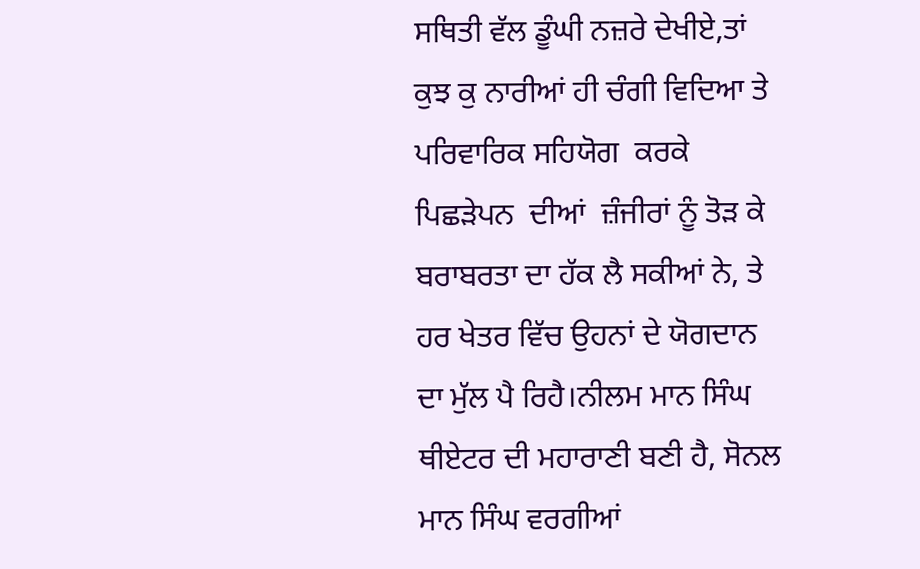ਸਥਿਤੀ ਵੱਲ ਡੂੰਘੀ ਨਜ਼ਰੇ ਦੇਖੀਏ,ਤਾਂ ਕੁਝ ਕੁ ਨਾਰੀਆਂ ਹੀ ਚੰਗੀ ਵਿਦਿਆ ਤੇ ਪਰਿਵਾਰਿਕ ਸਹਿਯੋਗ  ਕਰਕੇ ਪਿਛੜੇਪਨ  ਦੀਆਂ  ਜ਼ੰਜੀਰਾਂ ਨੂੰ ਤੋੜ ਕੇ ਬਰਾਬਰਤਾ ਦਾ ਹੱਕ ਲੈ ਸਕੀਆਂ ਨੇ, ਤੇ ਹਰ ਖੇਤਰ ਵਿੱਚ ਉਹਨਾਂ ਦੇ ਯੋਗਦਾਨ ਦਾ ਮੁੱਲ ਪੈ ਰਿਹੈ।ਨੀਲਮ ਮਾਨ ਸਿੰਘ ਥੀਏਟਰ ਦੀ ਮਹਾਰਾਣੀ ਬਣੀ ਹੈ, ਸੋਨਲ ਮਾਨ ਸਿੰਘ ਵਰਗੀਆਂ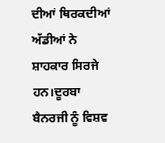ਦੀਆਂ ਥਿਰਕਦੀਆਂ ਅੱਡੀਆਂ ਨੇ ਸ਼ਾਹਕਾਰ ਸਿਰਜੇ ਹਨ।ਦੂਰਬਾ ਬੈਨਰਜੀ ਨੂੰ ਵਿਸ਼ਵ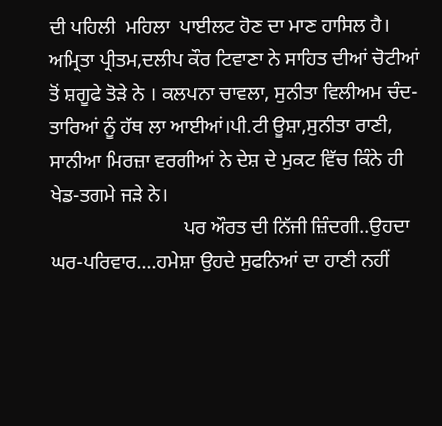ਦੀ ਪਹਿਲੀ  ਮਹਿਲਾ  ਪਾਈਲਟ ਹੋਣ ਦਾ ਮਾਣ ਹਾਸਿਲ ਹੈ।  ਅਮ੍ਰਿਤਾ ਪ੍ਰੀਤਮ,ਦਲੀਪ ਕੌਰ ਟਿਵਾਣਾ ਨੇ ਸਾਹਿਤ ਦੀਆਂ ਚੋਟੀਆਂ ਤੋਂ ਸ਼ਗੂਫੇ ਤੋੜੇ ਨੇ । ਕਲਪਨਾ ਚਾਵਲਾ, ਸੁਨੀਤਾ ਵਿਲੀਅਮ ਚੰਦ-ਤਾਰਿਆਂ ਨੂੰ ਹੱਥ ਲਾ ਆਈਆਂ।ਪੀ.ਟੀ ਊਸ਼ਾ,ਸੁਨੀਤਾ ਰਾਣੀ, ਸਾਨੀਆ ਮਿਰਜ਼ਾ ਵਰਗੀਆਂ ਨੇ ਦੇਸ਼ ਦੇ ਮੁਕਟ ਵਿੱਚ ਕਿੰਨੇ ਹੀ ਖੇਡ-ਤਗਮੇ ਜੜੇ ਨੇ।
                           ਪਰ ਔਰਤ ਦੀ ਨਿੱਜੀ ਜ਼ਿੰਦਗੀ..ਉਹਦਾ ਘਰ-ਪਰਿਵਾਰ....ਹਮੇਸ਼ਾ ਉਹਦੇ ਸੁਫਨਿਆਂ ਦਾ ਹਾਣੀ ਨਹੀਂ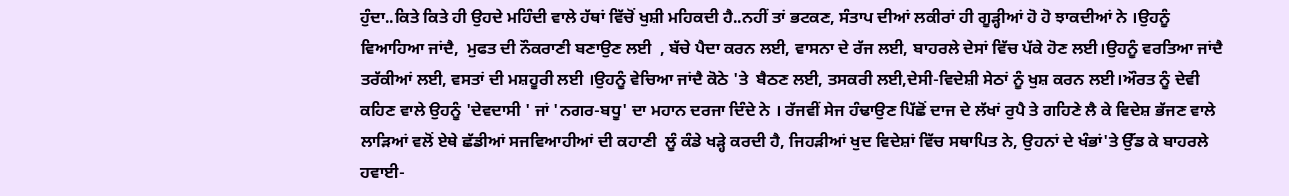ਹੁੰਦਾ..ਕਿਤੇ ਕਿਤੇ ਹੀ ਉਹਦੇ ਮਹਿੰਦੀ ਵਾਲੇ ਹੱਥਾਂ ਵਿੱਚੋਂ ਖੁਸ਼ੀ ਮਹਿਕਦੀ ਹੈ..ਨਹੀਂ ਤਾਂ ਭਟਕਣ, ਸੰਤਾਪ ਦੀਆਂ ਲਕੀਰਾਂ ਹੀ ਗੂੜ੍ਹੀਆਂ ਹੋ ਹੋ ਝਾਕਦੀਆਂ ਨੇ ।ਉਹਨੂੰ  ਵਿਆਹਿਆ ਜਾਂਦੈ,  ਮੁਫਤ ਦੀ ਨੌਕਰਾਣੀ ਬਣਾਉਣ ਲਈ  , ਬੱਚੇ ਪੈਦਾ ਕਰਨ ਲਈ, ਵਾਸਨਾ ਦੇ ਰੱਜ ਲਈ, ਬਾਹਰਲੇ ਦੇਸਾਂ ਵਿੱਚ ਪੱਕੇ ਹੋਣ ਲਈ।ਉਹਨੂੰ ਵਰਤਿਆ ਜਾਂਦੈ ਤਰੱਕੀਆਂ ਲਈ, ਵਸਤਾਂ ਦੀ ਮਸ਼ਹੂਰੀ ਲਈ ।ਉਹਨੂੰ ਵੇਚਿਆ ਜਾਂਦੈ ਕੋਠੇ 'ਤੇ  ਬੈਠਣ ਲਈ, ਤਸਕਰੀ ਲਈ,ਦੇਸੀ-ਵਿਦੇਸ਼ੀ ਸੇਠਾਂ ਨੂੰ ਖੁਸ਼ ਕਰਨ ਲਈ।ਔਰਤ ਨੂੰ ਦੇਵੀ ਕਹਿਣ ਵਾਲੇ ਉਹਨੂੰ 'ਦੇਵਦਾਸੀ ' ਜਾਂ 'ਨਗਰ-ਬਧੂ' ਦਾ ਮਹਾਨ ਦਰਜਾ ਦਿੰਦੇ ਨੇ । ਰੱਜਵੀਂ ਸੇਜ ਹੰਢਾਉਣ ਪਿੱਛੋਂ ਦਾਜ ਦੇ ਲੱਖਾਂ ਰੁਪੈ ਤੇ ਗਹਿਣੇ ਲੈ ਕੇ ਵਿਦੇਸ਼ ਭੱਜਣ ਵਾਲੇ ਲਾੜਿਆਂ ਵਲੋਂ ਏਥੇ ਛੱਡੀਆਂ ਸਜਵਿਆਹੀਆਂ ਦੀ ਕਹਾਣੀ  ਲੂੰ ਕੰਡੇ ਖੜ੍ਹੇ ਕਰਦੀ ਹੈ, ਜਿਹੜੀਆਂ ਖੁਦ ਵਿਦੇਸ਼ਾਂ ਵਿੱਚ ਸਥਾਪਿਤ ਨੇ, ਉਹਨਾਂ ਦੇ ਖੰਭਾਂ'ਤੇ ਉੱਡ ਕੇ ਬਾਹਰਲੇ ਹਵਾਈ-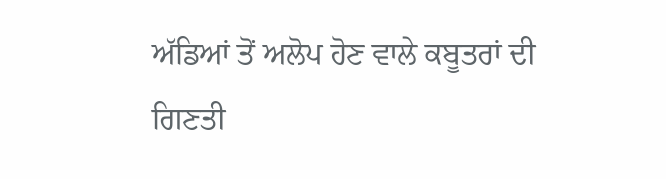ਅੱਡਿਆਂ ਤੋਂ ਅਲੋਪ ਹੋਣ ਵਾਲੇ ਕਬੂਤਰਾਂ ਦੀ ਗਿਣਤੀ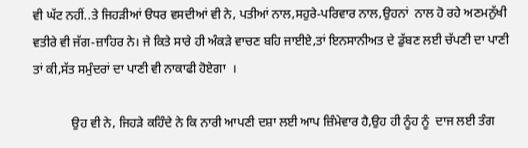ਵੀ ਘੱਟ ਨਹੀਂ..ਤੇ ਜਿਹੜੀਆਂ ੳਧਰ ਵਸਦੀਆਂ ਵੀ ਨੇ, ਪਤੀਆਂ ਨਾਲ,ਸਹੁਰੇ-ਪਰਿਵਾਰ ਨਾਲ,ਉਹਨਾਂ  ਨਾਲ ਹੋ ਰਹੇ ਅਣਮਨੁੱਖੀ ਵਤੀਰੇ ਵੀ ਜੱਗ-ਜ਼ਾਹਿਰ ਨੇ। ਜੇ ਕਿਤੇ ਸਾਰੇ ਹੀ ਅੰਕੜੇ ਵਾਚਣ ਬਹਿ ਜਾਈਏ,ਤਾਂ ਇਨਸਾਨੀਅਤ ਦੇ ਡੁੱਬਣ ਲਈ ਚੱਪਣੀ ਦਾ ਪਾਣੀ ਤਾਂ ਕੀ,ਸੱਤ ਸਮੁੰਦਰਾਂ ਦਾ ਪਾਣੀ ਵੀ ਨਾਕਾਫੀ ਹੋਏਗਾ  ।

            ਉਹ ਵੀ ਨੇ, ਜਿਹੜੇ ਕਹਿੰਦੇ ਨੇ ਕਿ ਨਾਰੀ ਆਪਣੀ ਦਸ਼ਾ ਲਈ ਆਪ ਜ਼ਿੰਮੇਵਾਰ ਹੈ,ਉਹ ਹੀ ਨੂੰਹ ਨੂੰ  ਦਾਜ ਲਈ ਤੰਗ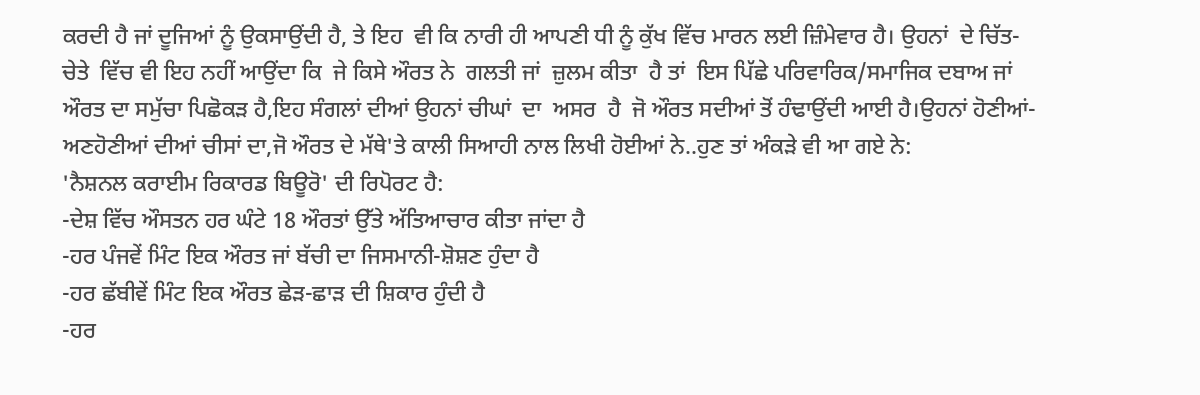ਕਰਦੀ ਹੈ ਜਾਂ ਦੂਜਿਆਂ ਨੂੰ ਉਕਸਾਉਂਦੀ ਹੈ, ਤੇ ਇਹ  ਵੀ ਕਿ ਨਾਰੀ ਹੀ ਆਪਣੀ ਧੀ ਨੂੰ ਕੁੱਖ ਵਿੱਚ ਮਾਰਨ ਲਈ ਜ਼ਿੰਮੇਵਾਰ ਹੈ। ਉਹਨਾਂ  ਦੇ ਚਿੱਤ-ਚੇਤੇ  ਵਿੱਚ ਵੀ ਇਹ ਨਹੀਂ ਆਉਂਦਾ ਕਿ  ਜੇ ਕਿਸੇ ਔਰਤ ਨੇ  ਗਲਤੀ ਜਾਂ  ਜ਼ੁਲਮ ਕੀਤਾ  ਹੈ ਤਾਂ  ਇਸ ਪਿੱਛੇ ਪਰਿਵਾਰਿਕ/ਸਮਾਜਿਕ ਦਬਾਅ ਜਾਂ ਔਰਤ ਦਾ ਸਮੁੱਚਾ ਪਿਛੋਕੜ ਹੈ,ਇਹ ਸੰਗਲਾਂ ਦੀਆਂ ਉਹਨਾਂ ਚੀਘਾਂ  ਦਾ  ਅਸਰ  ਹੈ  ਜੋ ਔਰਤ ਸਦੀਆਂ ਤੋਂ ਹੰਢਾਉਂਦੀ ਆਈ ਹੈ।ਉਹਨਾਂ ਹੋਣੀਆਂ-ਅਣਹੋਣੀਆਂ ਦੀਆਂ ਚੀਸਾਂ ਦਾ,ਜੋ ਔਰਤ ਦੇ ਮੱਥੇ'ਤੇ ਕਾਲੀ ਸਿਆਹੀ ਨਾਲ ਲਿਖੀ ਹੋਈਆਂ ਨੇ..ਹੁਣ ਤਾਂ ਅੰਕੜੇ ਵੀ ਆ ਗਏ ਨੇ:
'ਨੈਸ਼ਨਲ ਕਰਾਈਮ ਰਿਕਾਰਡ ਬਿਊਰੋ' ਦੀ ਰਿਪੋਰਟ ਹੈ:
-ਦੇਸ਼ ਵਿੱਚ ਔਸਤਨ ਹਰ ਘੰਟੇ 18 ਔਰਤਾਂ ਉੱਤੇ ਅੱਤਿਆਚਾਰ ਕੀਤਾ ਜਾਂਦਾ ਹੈ
-ਹਰ ਪੰਜਵੇਂ ਮਿੰਟ ਇਕ ਔਰਤ ਜਾਂ ਬੱਚੀ ਦਾ ਜਿਸਮਾਨੀ-ਸ਼ੋਸ਼ਣ ਹੁੰਦਾ ਹੈ
-ਹਰ ਛੱਬੀਵੇਂ ਮਿੰਟ ਇਕ ਔਰਤ ਛੇੜ-ਛਾੜ ਦੀ ਸ਼ਿਕਾਰ ਹੁੰਦੀ ਹੈ
-ਹਰ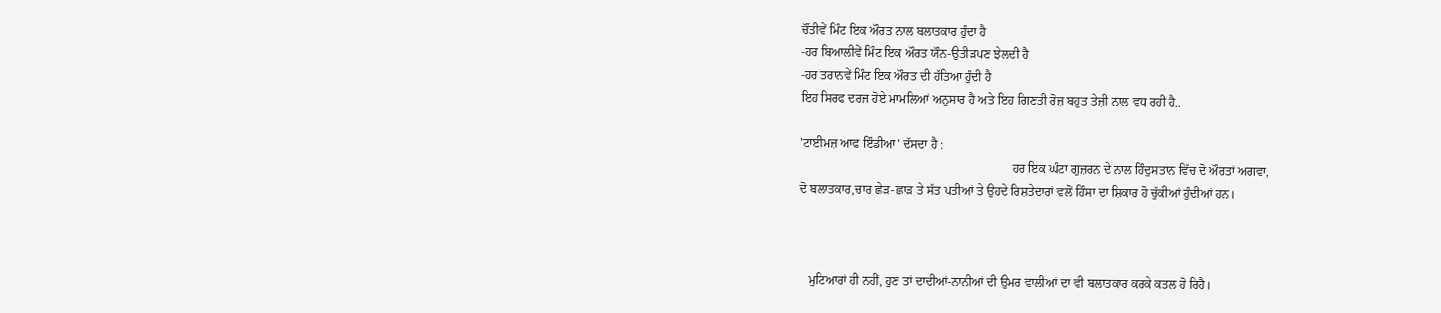ਚੌਂਤੀਵੇਂ ਮਿੰਟ ਇਕ ਔਰਤ ਨਾਲ ਬਲਾਤਕਾਰ ਹੁੰਦਾ ਹੈ
-ਹਰ ਬਿਆਲੀਵੇਂ ਮਿੰਟ ਇਕ ਔਰਤ ਯੌਨ-ਉਤੀੜਪਣ ਝੇਲਦੀ ਹੈ
-ਹਰ ਤਰਾਨਵੇਂ ਮਿੰਟ ਇਕ ਔਰਤ ਦੀ ਹੱਤਿਆ ਹੁੰਦੀ ਹੈ
ਇਹ ਸਿਰਫ ਦਰਜ ਹੋਏ ਮਾਮਲਿਆਂ ਅਨੁਸਾਰ ਹੈ ਅਤੇ ਇਹ ਗਿਣਤੀ ਰੋਜ਼ ਬਹੁਤ ਤੇਜ਼ੀ ਨਾਲ ਵਧ ਰਹੀ ਹੈ..

'ਟਾਈਮਜ਼ ਆਫ ਇੰਡੀਆ' ਦੱਸਦਾ ਹੈ :
                                                                    ਹਰ ਇਕ ਘੰਟਾ ਗੁਜ਼ਰਨ ਦੇ ਨਾਲ ਹਿੰਦੁਸਤਾਨ ਵਿੱਚ ਦੋ ਔਰਤਾਂ ਅਗਵਾ,
ਦੋ ਬਲਾਤਕਾਰ,ਚਾਰ ਛੇੜ-ਛਾੜ ਤੇ ਸੱਤ ਪਤੀਆਂ ਤੇ ਉਹਦੇ ਰਿਸ਼ਤੇਦਾਰਾਂ ਵਲੋਂ ਹਿੰਸਾ ਦਾ ਸ਼ਿਕਾਰ ਹੋ ਚੁੱਕੀਆਂ ਹੁੰਦੀਆਂ ਹਨ।



   ਮੁਟਿਆਰਾਂ ਹੀ ਨਹੀਂ, ਹੁਣ ਤਾਂ ਦਾਦੀਆਂ-ਨਾਨੀਆਂ ਦੀ ਉਮਰ ਵਾਲੀਆਂ ਦਾ ਵੀ ਬਲਾਤਕਾਰ ਕਰਕੇ ਕਤਲ ਹੋ ਰਿਹੈ।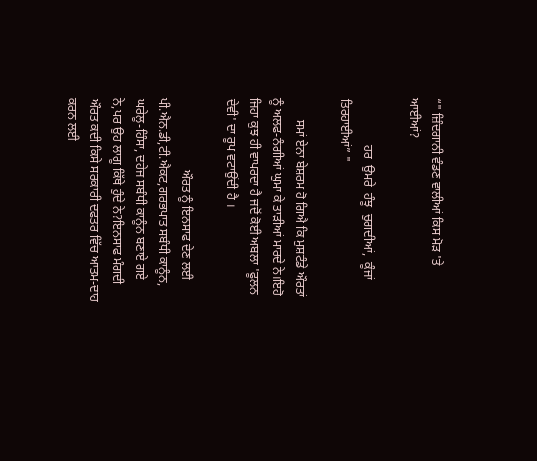“" ਜ਼ਿੰਦਗਾਨੀ ਵੰਡਣ ਵਾਲੀਆਂ ਕਿਸ ਮੋੜ 'ਤੇ ਆਈਆਂ?

               ਹਰ  ਉਮਰੇ  ਹੰਝੂ  ਚੁਗਦੀਆਂ,  ਕੂੰਜਾਂ  ਤਿਰਹਾਈਆਂ” "

       ਸਮਾਂ ਏਨਾ ਬੇਸ਼ਰਮ ਹੋ ਗਿਐ ਕਿ ਮੁਸ਼ਟੰਡੇ ਔਰਤਾਂ ਨੂੰ ਅਲਫ-ਨੰਗੀਆਂ ਘੁਮਾ ਕੇ ਤਾੜੀਆਂ ਮਾਰਦੇ ਨੇ।ਇਹੋ ਜਿਹਾ ਕੁਝ ਹੀ ਵਾਪਰਦਾ ਹੈ ਜਦੋਂ ਕੋਈ ਅਬਲਾ 'ਫੂਲਨ ਦੇਵੀ' ਦਾ ਰੂਪ ਵਟਾਉਂਦੀ ਹੈ ।

                       ਔਰਤ ਨੂੰ ਇਨਸਾਫ ਦੇਣ ਲਈ ਪੀ.ਐਨ.ਡੀ,ਟੀ.ਐਕਟ,ਗਰਭਪਾਤ ਸਬੰਧੀ ਕਾਨੂੰਨ, ਘਰੇਲੂ-ਹਿੰਸਾ, ਦਹੇਜ ਸਬੰਧੀ ਕਾਨੂੰਨ ਬਣਾਏ ਗਏ ਨੇ,ਪਰ ਉਹ ਲਾਗੂ ਕਿੱਥੇ ਹੁੰਦੇ ਨੇ?ਇਨਸਾਫ ਮੰਗਦੀ ਔਰਤ ਕਦੀ ਕਿਸੇ ਸਰਕਾਰੀ ਦਫਤਰ ਵਿੱਚ ਆਤਮ-ਦਾਹ ਕਰਨ ਲਈ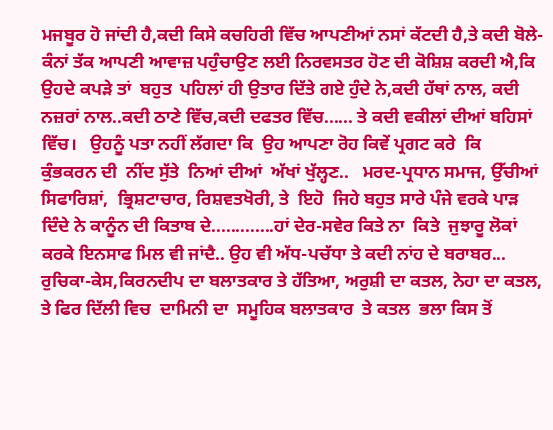ਮਜਬੂਰ ਹੋ ਜਾਂਦੀ ਹੈ,ਕਦੀ ਕਿਸੇ ਕਚਹਿਰੀ ਵਿੱਚ ਆਪਣੀਆਂ ਨਸਾਂ ਕੱਟਦੀ ਹੈ,ਤੇ ਕਦੀ ਬੋਲੇ-ਕੰਨਾਂ ਤੱਕ ਆਪਣੀ ਆਵਾਜ਼ ਪਹੁੰਚਾਉਣ ਲਈ ਨਿਰਵਸਤਰ ਹੋਣ ਦੀ ਕੋਸ਼ਿਸ਼ ਕਰਦੀ ਐ,ਕਿ ਉਹਦੇ ਕਪੜੇ ਤਾਂ  ਬਹੁਤ  ਪਹਿਲਾਂ ਹੀ ਉਤਾਰ ਦਿੱਤੇ ਗਏ ਹੁੰਦੇ ਨੇ,ਕਦੀ ਹੱਥਾਂ ਨਾਲ, ਕਦੀ ਨਜ਼ਰਾਂ ਨਾਲ..ਕਦੀ ਠਾਣੇ ਵਿੱਚ,ਕਦੀ ਦਫਤਰ ਵਿੱਚ...... ਤੇ ਕਦੀ ਵਕੀਲਾਂ ਦੀਆਂ ਬਹਿਸਾਂ ਵਿੱਚ।   ਉਹਨੂੰ ਪਤਾ ਨਹੀਂ ਲੱਗਦਾ ਕਿ  ਉਹ ਆਪਣਾ ਰੋਹ ਕਿਵੇਂ ਪ੍ਰਗਟ ਕਰੇ  ਕਿ  ਕੁੰਭਕਰਨ ਦੀ  ਨੀਂਦ ਸੁੱਤੇ  ਨਿਆਂ ਦੀਆਂ  ਅੱਖਾਂ ਖੁੱਲ੍ਹਣ..   ਮਰਦ-ਪ੍ਰਧਾਨ ਸਮਾਜ, ਉੱਚੀਆਂ ਸਿਫਾਰਿਸ਼ਾਂ,  ਭ੍ਰਿਸ਼ਟਾਚਾਰ, ਰਿਸ਼ਵਤਖੋਰੀ, ਤੇ  ਇਹੋ  ਜਿਹੇ ਬਹੁਤ ਸਾਰੇ ਪੰਜੇ ਵਰਕੇ ਪਾੜ ਦਿੰਦੇ ਨੇ ਕਾਨੂੰਨ ਦੀ ਕਿਤਾਬ ਦੇ.............ਹਾਂ ਦੇਰ-ਸਵੇਰ ਕਿਤੇ ਨਾ  ਕਿਤੇ  ਜੁਝਾਰੂ ਲੋਕਾਂ ਕਰਕੇ ਇਨਸਾਫ ਮਿਲ ਵੀ ਜਾਂਦੈ.. ਉਹ ਵੀ ਅੱਧ-ਪਚੱਧਾ ਤੇ ਕਦੀ ਨਾਂਹ ਦੇ ਬਰਾਬਰ... ਰੁਚਿਕਾ-ਕੇਸ,ਕਿਰਨਦੀਪ ਦਾ ਬਲਾਤਕਾਰ ਤੇ ਹੱਤਿਆ, ਅਰੁਸ਼ੀ ਦਾ ਕਤਲ, ਨੇਹਾ ਦਾ ਕਤਲ, ਤੇ ਫਿਰ ਦਿੱਲੀ ਵਿਚ  ਦਾਮਿਨੀ ਦਾ  ਸਮੂਹਿਕ ਬਲਾਤਕਾਰ  ਤੇ ਕਤਲ  ਭਲਾ ਕਿਸ ਤੋਂ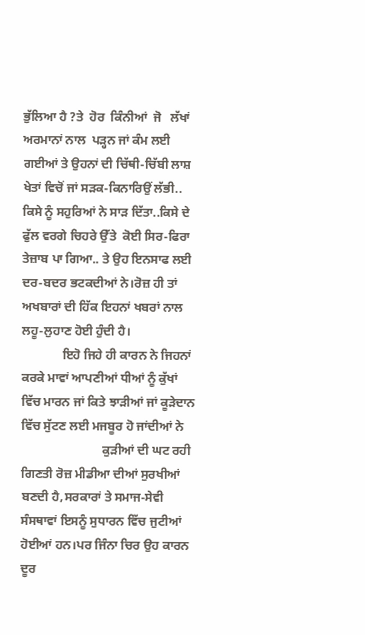ਭੁੱਲਿਆ ਹੈ ?ਤੇ  ਹੋਰ  ਕਿੰਨੀਆਂ  ਜੋ   ਲੱਖਾਂ ਅਰਮਾਨਾਂ ਨਾਲ  ਪੜ੍ਹਨ ਜਾਂ ਕੰਮ ਲਈ ਗਈਆਂ ਤੇ ਉਹਨਾਂ ਦੀ ਚਿੱਥੀ-ਚਿੱਬੀ ਲਾਸ਼ ਖੇਤਾਂ ਵਿਚੋਂ ਜਾਂ ਸੜਕ-ਕਿਨਾਰਿਉਂ ਲੱਭੀ.. ਕਿਸੇ ਨੂੰ ਸਹੁਰਿਆਂ ਨੇ ਸਾੜ ਦਿੱਤਾ..ਕਿਸੇ ਦੇ ਫੁੱਲ ਵਰਗੇ ਚਿਹਰੇ ਉੱਤੇ  ਕੋਈ ਸਿਰ-ਫਿਰਾ ਤੇਜ਼ਾਬ ਪਾ ਗਿਆ.. ਤੇ ਉਹ ਇਨਸਾਫ ਲਈ ਦਰ-ਬਦਰ ਭਟਕਦੀਆਂ ਨੇ।ਰੋਜ਼ ਹੀ ਤਾਂ ਅਖਬਾਰਾਂ ਦੀ ਹਿੱਕ ਇਹਨਾਂ ਖਬਰਾਂ ਨਾਲ ਲਹੂ-ਲੁਹਾਣ ਹੋਈ ਹੁੰਦੀ ਹੈ।
             ਇਹੋ ਜਿਹੇ ਹੀ ਕਾਰਨ ਨੇ ਜਿਹਨਾਂ ਕਰਕੇ ਮਾਵਾਂ ਆਪਣੀਆਂ ਧੀਆਂ ਨੂੰ ਕੁੱਖਾਂ ਵਿੱਚ ਮਾਰਨ ਜਾਂ ਕਿਤੇ ਝਾੜੀਆਂ ਜਾਂ ਕੂੜੇਦਾਨ ਵਿੱਚ ਸੁੱਟਣ ਲਈ ਮਜਬੂਰ ਹੋ ਜਾਂਦੀਆਂ ਨੇ
                          ਕੁੜੀਆਂ ਦੀ ਘਟ ਰਹੀ ਗਿਣਤੀ ਰੋਜ਼ ਮੀਡੀਆ ਦੀਆਂ ਸੁਰਖੀਆਂ ਬਣਦੀ ਹੈ,ਸਰਕਾਰਾਂ ਤੇ ਸਮਾਜ-ਸੇਵੀ ਸੰਸਥਾਵਾਂ ਇਸਨੂੰ ਸੁਧਾਰਨ ਵਿੱਚ ਜੁਟੀਆਂ ਹੋਈਆਂ ਹਨ।ਪਰ ਜਿੰਨਾ ਚਿਰ ਉਹ ਕਾਰਨ ਦੂਰ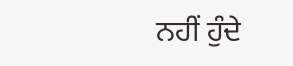ਨਹੀਂ ਹੁੰਦੇ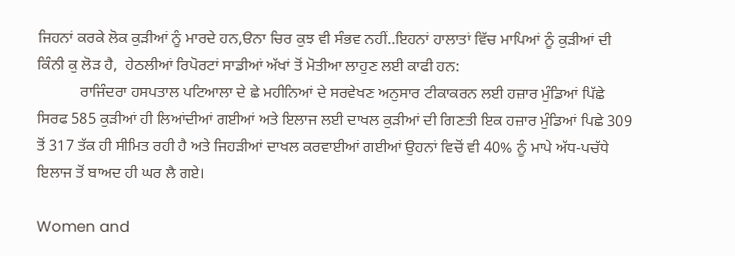ਜਿਹਨਾਂ ਕਰਕੇ ਲੋਕ ਕੁੜੀਆਂ ਨੂੰ ਮਾਰਦੇ ਹਨ,ੳਨਾ ਚਿਰ ਕੁਝ ਵੀ ਸੰਭਵ ਨਹੀਂ..ਇਹਨਾਂ ਹਾਲਾਤਾਂ ਵਿੱਚ ਮਾਪਿਆਂ ਨੂੰ ਕੁੜੀਆਂ ਦੀ ਕਿੰਨੀ ਕੁ ਲੋੜ ਹੈ,  ਹੇਠਲੀਆਂ ਰਿਪੋਰਟਾਂ ਸਾਡੀਆਂ ਅੱਖਾਂ ਤੋਂ ਮੋਤੀਆ ਲਾਹੁਣ ਲਈ ਕਾਫੀ ਹਨ:
           ਰਾਜਿੰਦਰਾ ਹਸਪਤਾਲ ਪਟਿਆਲਾ ਦੇ ਛੇ ਮਹੀਨਿਆਂ ਦੇ ਸਰਵੇਖਣ ਅਨੁਸਾਰ ਟੀਕਾਕਰਨ ਲਈ ਹਜ਼ਾਰ ਮੁੰਡਿਆਂ ਪਿੱਛੇ ਸਿਰਫ 585 ਕੁੜੀਆਂ ਹੀ ਲਿਆਂਦੀਆਂ ਗਈਆਂ ਅਤੇ ਇਲਾਜ ਲਈ ਦਾਖਲ ਕੁੜੀਆਂ ਦੀ ਗਿਣਤੀ ਇਕ ਹਜ਼ਾਰ ਮੁੰਡਿਆਂ ਪਿਛੇ 309 ਤੋਂ 317 ਤੱਕ ਹੀ ਸੀਮਿਤ ਰਹੀ ਹੈ ਅਤੇ ਜਿਹੜੀਆਂ ਦਾਖਲ ਕਰਵਾਈਆਂ ਗਈਆਂ ਉਹਨਾਂ ਵਿਚੋਂ ਵੀ 40% ਨੂੰ ਮਾਪੇ ਅੱਧ-ਪਚੱਧੇ ਇਲਾਜ ਤੋਂ ਬਾਅਦ ਹੀ ਘਰ ਲੈ ਗਏ।

Women and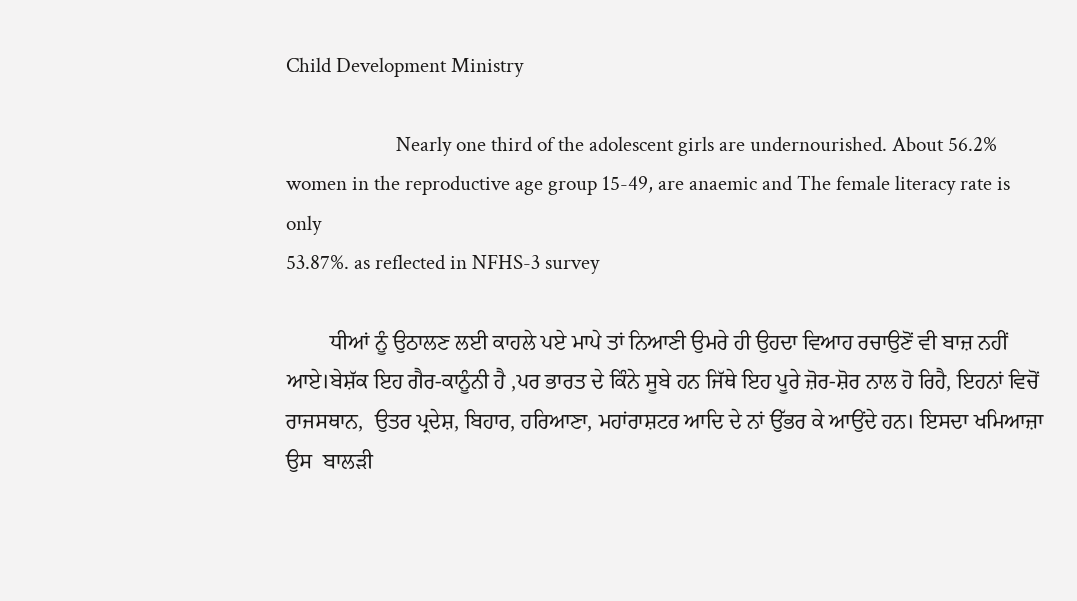Child Development Ministry

                      Nearly one third of the adolescent girls are undernourished. About 56.2%
women in the reproductive age group 15-49, are anaemic and The female literacy rate is only
53.87%. as reflected in NFHS-3 survey

        ਧੀਆਂ ਨੂੰ ਉਠਾਲਣ ਲਈ ਕਾਹਲੇ ਪਏ ਮਾਪੇ ਤਾਂ ਨਿਆਣੀ ਉਮਰੇ ਹੀ ਉਹਦਾ ਵਿਆਹ ਰਚਾਉਣੋਂ ਵੀ ਬਾਜ਼ ਨਹੀਂ ਆਏ।ਬੇਸ਼ੱਕ ਇਹ ਗੈਰ-ਕਾਨੂੰਨੀ ਹੈ ,ਪਰ ਭਾਰਤ ਦੇ ਕਿੰਨੇ ਸੂਬੇ ਹਨ ਜਿੱਥੇ ਇਹ ਪੂਰੇ ਜ਼ੋਰ-ਸ਼ੋਰ ਨਾਲ ਹੋ ਰਿਹੈ, ਇਹਨਾਂ ਵਿਚੋਂ ਰਾਜਸਥਾਨ,  ਉਤਰ ਪ੍ਰਦੇਸ਼, ਬਿਹਾਰ, ਹਰਿਆਣਾ, ਮਹਾਂਰਾਸ਼ਟਰ ਆਦਿ ਦੇ ਨਾਂ ਉੱਭਰ ਕੇ ਆਉਂਦੇ ਹਨ। ਇਸਦਾ ਖਮਿਆਜ਼ਾ  ਉਸ  ਬਾਲੜੀ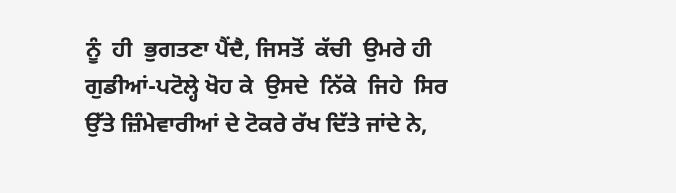ਨੂੰ  ਹੀ  ਭੁਗਤਣਾ ਪੈਂਦੈ, ਜਿਸਤੋਂ  ਕੱਚੀ  ਉਮਰੇ ਹੀ  ਗੁਡੀਆਂ-ਪਟੋਲ੍ਹੇ ਖੋਹ ਕੇ  ਉਸਦੇ  ਨਿੱਕੇ  ਜਿਹੇ  ਸਿਰ  ਉੱਤੇ ਜ਼ਿੰਮੇਵਾਰੀਆਂ ਦੇ ਟੋਕਰੇ ਰੱਖ ਦਿੱਤੇ ਜਾਂਦੇ ਨੇ,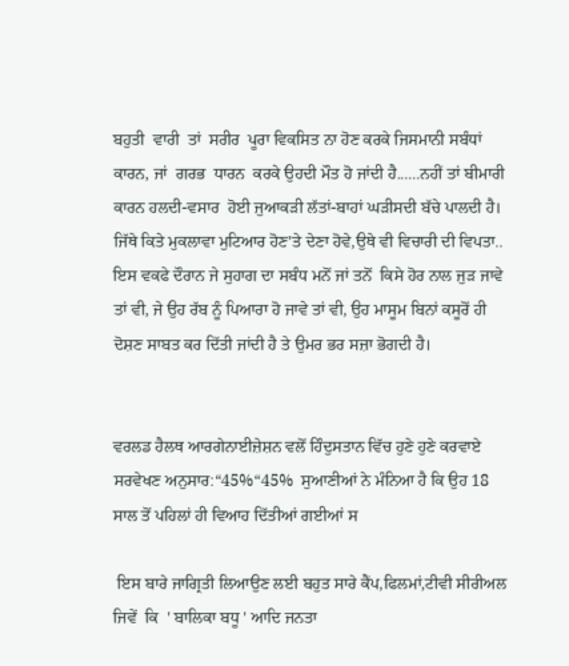ਬਹੁਤੀ  ਵਾਰੀ  ਤਾਂ  ਸਰੀਰ  ਪੂਰਾ ਵਿਕਸਿਤ ਨਾ ਹੋਣ ਕਰਕੇ ਜਿਸਮਾਨੀ ਸਬੰਧਾਂ ਕਾਰਨ, ਜਾਂ  ਗਰਭ  ਧਾਰਨ  ਕਰਕੇ ਉਹਦੀ ਮੌਤ ਹੋ ਜਾਂਦੀ ਹੈ......ਨਹੀਂ ਤਾਂ ਬੀਮਾਰੀ ਕਾਰਨ ਹਲਦੀ-ਵਸਾਰ  ਹੋਈ ਜੁਆਕੜੀ ਲੱਤਾਂ-ਬਾਹਾਂ ਘੜੀਸਦੀ ਬੱਚੇ ਪਾਲਦੀ ਹੈ। ਜਿੱਥੇ ਕਿਤੇ ਮੁਕਲਾਵਾ ਮੁਟਿਆਰ ਹੋਣ'ਤੇ ਦੇਣਾ ਹੋਵੇ,ਉਥੇ ਵੀ ਵਿਚਾਰੀ ਦੀ ਵਿਪਤਾ.. ਇਸ ਵਕਫੇ ਦੌਰਾਨ ਜੇ ਸੁਹਾਗ ਦਾ ਸਬੰਧ ਮਨੋਂ ਜਾਂ ਤਨੋਂ  ਕਿਸੇ ਹੋਰ ਨਾਲ ਜੁੜ ਜਾਵੇ ਤਾਂ ਵੀ, ਜੇ ਉਹ ਰੱਬ ਨੂੰ ਪਿਆਰਾ ਹੋ ਜਾਵੇ ਤਾਂ ਵੀ, ਉਹ ਮਾਸੂਮ ਬਿਨਾਂ ਕਸੂਰੋਂ ਹੀ ਦੋਸ਼ਣ ਸਾਬਤ ਕਰ ਦਿੱਤੀ ਜਾਂਦੀ ਹੈ ਤੇ ਉਮਰ ਭਰ ਸਜ਼ਾ ਭੋਗਦੀ ਹੈ।


ਵਰਲਡ ਹੈਲਥ ਆਰਗੇਨਾਈਜ਼ੇਸ਼ਨ ਵਲੋਂ ਹਿੰਦੁਸਤਾਨ ਵਿੱਚ ਹੁਣੇ ਹੁਣੇ ਕਰਵਾਏ ਸਰਵੇਖਣ ਅਨੁਸਾਰ:“45%“45%  ਸੁਆਣੀਆਂ ਨੇ ਮੰਨਿਆ ਹੈ ਕਿ ਉਹ 18 ਸਾਲ ਤੋਂ ਪਹਿਲਾਂ ਹੀ ਵਿਆਹ ਦਿੱਤੀਆਂ ਗਈਆਂ ਸ

 ਇਸ ਬਾਰੇ ਜਾਗ੍ਰਿਤੀ ਲਿਆਉਣ ਲਈ ਬਹੁਤ ਸਾਰੇ ਕੈਂਪ,ਫਿਲਮਾਂ,ਟੀਵੀ ਸੀਰੀਅਲ ਜਿਵੇਂ  ਕਿ  ' ਬਾਲਿਕਾ ਬਧੂ ' ਆਦਿ ਜਨਤਾ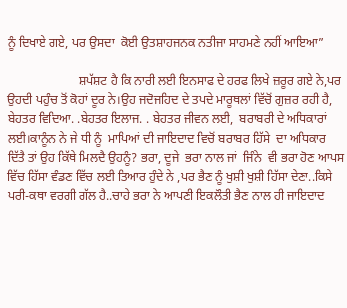ਨੂੰ ਦਿਖਾਏ ਗਏ, ਪਰ ਉਸਦਾ  ਕੋਈ ਉਤਸ਼ਾਹਜਨਕ ਨਤੀਜਾ ਸਾਹਮਣੇ ਨਹੀਂ ਆਇਆ”

                       ਸ਼ਪੱਸ਼ਟ ਹੈ ਕਿ ਨਾਰੀ ਲਈ ਇਨਸਾਫ ਦੇ ਹਰਫ ਲਿਖੇ ਜ਼ਰੂਰ ਗਏ ਨੇ,ਪਰ ਉਹਦੀ ਪਹੁੰਚ ਤੋਂ ਕੋਹਾਂ ਦੂਰ ਨੇ।ਉਹ ਜਦੋਜਹਿਦ ਦੇ ਤਪਦੇ ਮਾਰੂਥਲਾਂ ਵਿੱਚੋਂ ਗੁਜ਼ਰ ਰਹੀ ਹੈ,  ਬੇਹਤਰ ਵਿਦਿਆ. .ਬੇਹਤਰ ਇਲਾਜ. . ਬੇਹਤਰ ਜੀਵਨ ਲਈ,  ਬਰਾਬਰੀ ਦੇ ਅਧਿਕਾਰਾਂ ਲਈ।ਕਾਨੂੰਨ ਨੇ ਜੇ ਧੀ ਨੂੰ  ਮਾਪਿਆਂ ਦੀ ਜਾਇਦਾਦ ਵਿਚੋਂ ਬਰਾਬਰ ਹਿੱਸੇ  ਦਾ ਅਧਿਕਾਰ  ਦਿੱਤੈ ਤਾਂ ਉਹ ਕਿੱਥੇ ਮਿਲਦੈ ਉਹਨੂੰ? ਭਰਾ, ਦੂਜੇ  ਭਰਾ ਨਾਲ ਜਾਂ  ਜਿੰਨੇ  ਵੀ ਭਰਾ ਹੋਣ ਆਪਸ ਵਿੱਚ ਹਿੱਸਾ ਵੰਡਣ ਵਿੱਚ ਲਈ ਤਿਆਰ ਹੁੰਦੇ ਨੇ ,ਪਰ ਭੈਣ ਨੂੰ ਖੁਸ਼ੀ ਖੁਸ਼ੀ ਹਿੱਸਾ ਦੇਣਾ..ਕਿਸੇ ਪਰੀ-ਕਥਾ ਵਰਗੀ ਗੱਲ ਹੈ..ਚਾਹੇ ਭਰਾ ਨੇ ਆਪਣੀ ਇਕਲੌਤੀ ਭੈਣ ਨਾਲ ਹੀ ਜਾਇਦਾਦ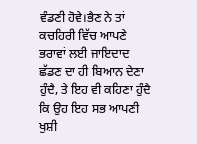ਵੰਡਣੀ ਹੋਵੇ।ਭੈਣ ਨੇ ਤਾਂ ਕਚਹਿਰੀ ਵਿੱਚ ਆਪਣੇ ਭਰਾਵਾਂ ਲਈ ਜਾਇਦਾਦ ਛੱਡਣ ਦਾ ਹੀ ਬਿਆਨ ਦੇਣਾ ਹੁੰਦੈ, ਤੇ ਇਹ ਵੀ ਕਹਿਣਾ ਹੁੰਦੈ ਕਿ ਉਹ ਇਹ ਸਭ ਆਪਣੀ ਖੁਸ਼ੀ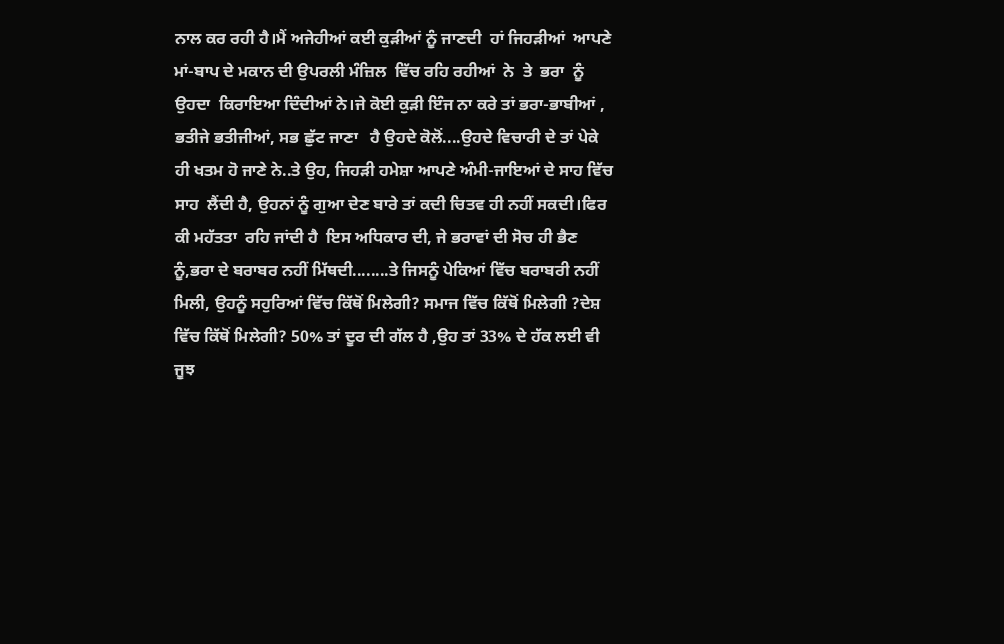ਨਾਲ ਕਰ ਰਹੀ ਹੈ।ਮੈਂ ਅਜੇਹੀਆਂ ਕਈ ਕੁੜੀਆਂ ਨੂੰ ਜਾਣਦੀ  ਹਾਂ ਜਿਹੜੀਆਂ  ਆਪਣੇ ਮਾਂ-ਬਾਪ ਦੇ ਮਕਾਨ ਦੀ ਉਪਰਲੀ ਮੰਜ਼ਿਲ  ਵਿੱਚ ਰਹਿ ਰਹੀਆਂ  ਨੇ  ਤੇ  ਭਰਾ  ਨੂੰ  ਉਹਦਾ  ਕਿਰਾਇਆ ਦਿੰਦੀਆਂ ਨੇ।ਜੇ ਕੋਈ ਕੁੜੀ ਇੰਜ ਨਾ ਕਰੇ ਤਾਂ ਭਰਾ-ਭਾਬੀਆਂ , ਭਤੀਜੇ ਭਤੀਜੀਆਂ, ਸਭ ਛੁੱਟ ਜਾਣਾ   ਹੈ ਉਹਦੇ ਕੋਲੋਂ....ਉਹਦੇ ਵਿਚਾਰੀ ਦੇ ਤਾਂ ਪੇਕੇ ਹੀ ਖਤਮ ਹੋ ਜਾਣੇ ਨੇ..ਤੇ ਉਹ, ਜਿਹੜੀ ਹਮੇਸ਼ਾ ਆਪਣੇ ਅੰਮੀ-ਜਾਇਆਂ ਦੇ ਸਾਹ ਵਿੱਚ  ਸਾਹ  ਲੈਂਦੀ ਹੈ, ਉਹਨਾਂ ਨੂੰ ਗੁਆ ਦੇਣ ਬਾਰੇ ਤਾਂ ਕਦੀ ਚਿਤਵ ਹੀ ਨਹੀਂ ਸਕਦੀ।ਫਿਰ ਕੀ ਮਹੱਤਤਾ  ਰਹਿ ਜਾਂਦੀ ਹੈ  ਇਸ ਅਧਿਕਾਰ ਦੀ, ਜੇ ਭਰਾਵਾਂ ਦੀ ਸੋਚ ਹੀ ਭੈਣ ਨੂੰ,ਭਰਾ ਦੇ ਬਰਾਬਰ ਨਹੀਂ ਮਿੱਥਦੀ........ਤੇ ਜਿਸਨੂੰ ਪੇਕਿਆਂ ਵਿੱਚ ਬਰਾਬਰੀ ਨਹੀਂ ਮਿਲੀ, ਉਹਨੂੰ ਸਹੁਰਿਆਂ ਵਿੱਚ ਕਿੱਥੋਂ ਮਿਲੇਗੀ? ਸਮਾਜ ਵਿੱਚ ਕਿੱਥੋਂ ਮਿਲੇਗੀ ?ਦੇਸ਼ ਵਿੱਚ ਕਿੱਥੋਂ ਮਿਲੇਗੀ? 50% ਤਾਂ ਦੂਰ ਦੀ ਗੱਲ ਹੈ ,ਉਹ ਤਾਂ 33% ਦੇ ਹੱਕ ਲਈ ਵੀ ਜੂਝ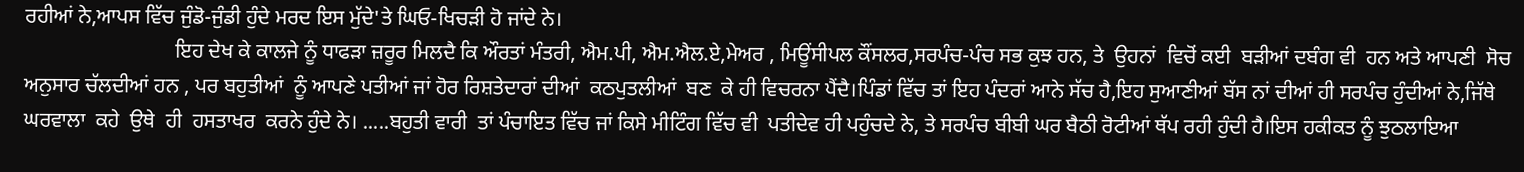ਰਹੀਆਂ ਨੇ,ਆਪਸ ਵਿੱਚ ਜੁੰਡੋ-ਜੁੰਡੀ ਹੁੰਦੇ ਮਰਦ ਇਸ ਮੁੱਦੇ'ਤੇ ਘਿਓ-ਖਿਚੜੀ ਹੋ ਜਾਂਦੇ ਨੇ।
                             ਇਹ ਦੇਖ ਕੇ ਕਾਲਜੇ ਨੂੰ ਧਾਫੜਾ ਜ਼ਰੂਰ ਮਿਲਦੈ ਕਿ ਔਰਤਾਂ ਮੰਤਰੀ, ਐਮ.ਪੀ, ਐਮ.ਐਲ.ਏ,ਮੇਅਰ , ਮਿਊਂਸੀਪਲ ਕੌਂਸਲਰ,ਸਰਪੰਚ-ਪੰਚ ਸਭ ਕੁਝ ਹਨ, ਤੇ  ਉਹਨਾਂ  ਵਿਚੋਂ ਕਈ  ਬੜੀਆਂ ਦਬੰਗ ਵੀ  ਹਨ ਅਤੇ ਆਪਣੀ  ਸੋਚ ਅਨੁਸਾਰ ਚੱਲਦੀਆਂ ਹਨ , ਪਰ ਬਹੁਤੀਆਂ  ਨੂੰ ਆਪਣੇ ਪਤੀਆਂ ਜਾਂ ਹੋਰ ਰਿਸ਼ਤੇਦਾਰਾਂ ਦੀਆਂ  ਕਠਪੁਤਲੀਆਂ  ਬਣ  ਕੇ ਹੀ ਵਿਚਰਨਾ ਪੈਂਦੈ।ਪਿੰਡਾਂ ਵਿੱਚ ਤਾਂ ਇਹ ਪੰਦਰਾਂ ਆਨੇ ਸੱਚ ਹੈ,ਇਹ ਸੁਆਣੀਆਂ ਬੱਸ ਨਾਂ ਦੀਆਂ ਹੀ ਸਰਪੰਚ ਹੁੰਦੀਆਂ ਨੇ,ਜਿੱਥੇ ਘਰਵਾਲਾ  ਕਹੇ  ਉਥੇ  ਹੀ  ਹਸਤਾਖਰ  ਕਰਨੇ ਹੁੰਦੇ ਨੇ। .....ਬਹੁਤੀ ਵਾਰੀ  ਤਾਂ ਪੰਚਾਇਤ ਵਿੱਚ ਜਾਂ ਕਿਸੇ ਮੀਟਿੰਗ ਵਿੱਚ ਵੀ  ਪਤੀਦੇਵ ਹੀ ਪਹੁੰਚਦੇ ਨੇ, ਤੇ ਸਰਪੰਚ ਬੀਬੀ ਘਰ ਬੈਠੀ ਰੋਟੀਆਂ ਥੱਪ ਰਹੀ ਹੁੰਦੀ ਹੈ।ਇਸ ਹਕੀਕਤ ਨੂੰ ਝੁਠਲਾਇਆ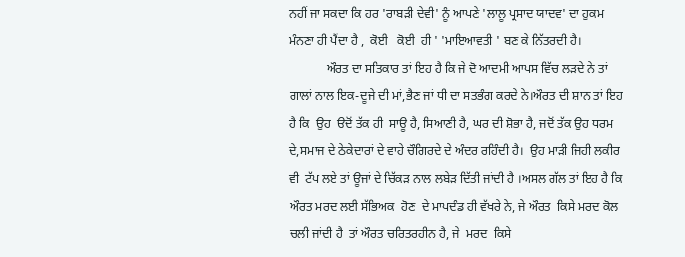ਨਹੀਂ ਜਾ ਸਕਦਾ ਕਿ ਹਰ 'ਰਾਬੜੀ ਦੇਵੀ' ਨੂੰ ਆਪਣੇ 'ਲਾਲੂ ਪ੍ਰਸਾਦ ਯਾਦਵ' ਦਾ ਹੁਕਮ ਮੰਨਣਾ ਹੀ ਪੈਂਦਾ ਹੈ ,  ਕੋਈ   ਕੋਈ  ਹੀ ' 'ਮਾਇਆਵਤੀ ' ਬਣ ਕੇ ਨਿੱਤਰਦੀ ਹੈ।
            ਔਰਤ ਦਾ ਸਤਿਕਾਰ ਤਾਂ ਇਹ ਹੈ ਕਿ ਜੇ ਦੋ ਆਦਮੀ ਆਪਸ ਵਿੱਚ ਲੜਦੇ ਨੇ ਤਾਂ ਗਾਲਾਂ ਨਾਲ ਇਕ-ਦੂਜੇ ਦੀ ਮਾਂ,ਭੈਣ ਜਾਂ ਧੀ ਦਾ ਸਤਭੰਗ ਕਰਦੇ ਨੇ।ਔਰਤ ਦੀ ਸ਼ਾਨ ਤਾਂ ਇਹ ਹੈ ਕਿ  ਉਹ  ੳਦੋਂ ਤੱਕ ਹੀ  ਸਾਊ ਹੈ, ਸਿਆਣੀ ਹੈ, ਘਰ ਦੀ ਸ਼ੋਭਾ ਹੈ, ਜਦੋਂ ਤੱਕ ਉਹ ਧਰਮ ਦੇ,ਸਮਾਜ ਦੇ ਠੇਕੇਦਾਰਾਂ ਦੇ ਵਾਹੇ ਚੌਗਿਰਦੇ ਦੇ ਅੰਦਰ ਰਹਿੰਦੀ ਹੈ।  ਉਹ ਮਾੜੀ ਜਿਹੀ ਲਕੀਰ ਵੀ  ਟੱਪ ਲਏ ਤਾਂ ਊਜਾਂ ਦੇ ਚਿੱਕੜ ਨਾਲ ਲਬੇੜ ਦਿੱਤੀ ਜਾਂਦੀ ਹੈ ।ਅਸਲ ਗੱਲ ਤਾਂ ਇਹ ਹੈ ਕਿ ਔਰਤ ਮਰਦ ਲਈ ਸੱਭਿਅਕ  ਹੋਣ  ਦੇ ਮਾਪਦੰਡ ਹੀ ਵੱਖਰੇ ਨੇ, ਜੇ ਔਰਤ  ਕਿਸੇ ਮਰਦ ਕੋਲ  ਚਲੀ ਜਾਂਦੀ ਹੈ  ਤਾਂ ਔਰਤ ਚਰਿਤਰਹੀਨ ਹੈ, ਜੇ  ਮਰਦ  ਕਿਸੇ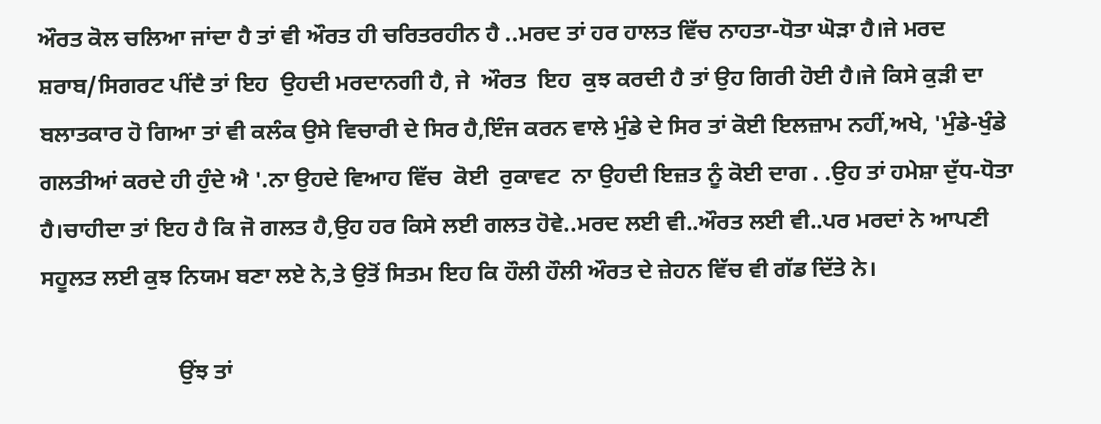ਔਰਤ ਕੋਲ ਚਲਿਆ ਜਾਂਦਾ ਹੈ ਤਾਂ ਵੀ ਔਰਤ ਹੀ ਚਰਿਤਰਹੀਨ ਹੈ ..ਮਰਦ ਤਾਂ ਹਰ ਹਾਲਤ ਵਿੱਚ ਨਾਹਤਾ-ਧੋਤਾ ਘੋੜਾ ਹੈ।ਜੇ ਮਰਦ ਸ਼ਰਾਬ/ਸਿਗਰਟ ਪੀਂਦੈ ਤਾਂ ਇਹ  ਉਹਦੀ ਮਰਦਾਨਗੀ ਹੈ, ਜੇ  ਔਰਤ  ਇਹ  ਕੁਝ ਕਰਦੀ ਹੈ ਤਾਂ ਉਹ ਗਿਰੀ ਹੋਈ ਹੈ।ਜੇ ਕਿਸੇ ਕੁੜੀ ਦਾ ਬਲਾਤਕਾਰ ਹੋ ਗਿਆ ਤਾਂ ਵੀ ਕਲੰਕ ਉਸੇ ਵਿਚਾਰੀ ਦੇ ਸਿਰ ਹੈ,ਇੰਜ ਕਰਨ ਵਾਲੇ ਮੁੰਡੇ ਦੇ ਸਿਰ ਤਾਂ ਕੋਈ ਇਲਜ਼ਾਮ ਨਹੀਂ,ਅਖੇ, 'ਮੁੰਡੇ-ਖੁੰਡੇ ਗਲਤੀਆਂ ਕਰਦੇ ਹੀ ਹੁੰਦੇ ਐ '.ਨਾ ਉਹਦੇ ਵਿਆਹ ਵਿੱਚ  ਕੋਈ  ਰੁਕਾਵਟ  ਨਾ ਉਹਦੀ ਇਜ਼ਤ ਨੂੰ ਕੋਈ ਦਾਗ . .ਉਹ ਤਾਂ ਹਮੇਸ਼ਾ ਦੁੱਧ-ਧੋਤਾ ਹੈ।ਚਾਹੀਦਾ ਤਾਂ ਇਹ ਹੈ ਕਿ ਜੋ ਗਲਤ ਹੈ,ਉਹ ਹਰ ਕਿਸੇ ਲਈ ਗਲਤ ਹੋਵੇ..ਮਰਦ ਲਈ ਵੀ..ਔਰਤ ਲਈ ਵੀ..ਪਰ ਮਰਦਾਂ ਨੇ ਆਪਣੀ ਸਹੂਲਤ ਲਈ ਕੁਝ ਨਿਯਮ ਬਣਾ ਲਏ ਨੇ,ਤੇ ਉਤੋਂ ਸਿਤਮ ਇਹ ਕਿ ਹੌਲੀ ਹੌਲੀ ਔਰਤ ਦੇ ਜ਼ੇਹਨ ਵਿੱਚ ਵੀ ਗੱਡ ਦਿੱਤੇ ਨੇ।

                        ਉਂਝ ਤਾਂ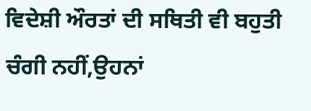ਵਿਦੇਸ਼ੀ ਔਰਤਾਂ ਦੀ ਸਥਿਤੀ ਵੀ ਬਹੁਤੀ ਚੰਗੀ ਨਹੀਂ,ਉਹਨਾਂ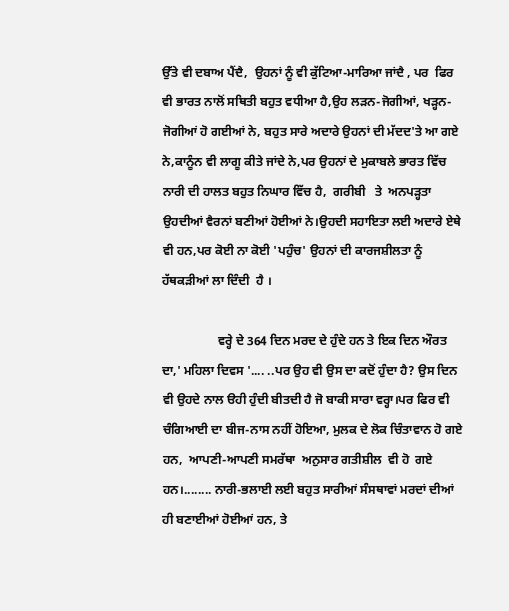ਉੱਤੇ ਵੀ ਦਬਾਅ ਪੈਂਦੈ,  ਉਹਨਾਂ ਨੂੰ ਵੀ ਕੁੱਟਿਆ-ਮਾਰਿਆ ਜਾਂਦੈ , ਪਰ  ਫਿਰ ਵੀ ਭਾਰਤ ਨਾਲੋਂ ਸਥਿਤੀ ਬਹੁਤ ਵਧੀਆ ਹੈ,ਉਹ ਲੜਨ-ਜੋਗੀਆਂ, ਖੜ੍ਹਨ-ਜੋਗੀਆਂ ਹੋ ਗਈਆਂ ਨੇ, ਬਹੁਤ ਸਾਰੇ ਅਦਾਰੇ ਉਹਨਾਂ ਦੀ ਮੱਦਦ'ਤੇ ਆ ਗਏ ਨੇ,ਕਾਨੂੰਨ ਵੀ ਲਾਗੂ ਕੀਤੇ ਜਾਂਦੇ ਨੇ,ਪਰ ਉਹਨਾਂ ਦੇ ਮੁਕਾਬਲੇ ਭਾਰਤ ਵਿੱਚ ਨਾਰੀ ਦੀ ਹਾਲਤ ਬਹੁਤ ਨਿਘਾਰ ਵਿੱਚ ਹੈ,  ਗਰੀਬੀ   ਤੇ  ਅਨਪੜ੍ਹਤਾ ਉਹਦੀਆਂ ਵੈਰਨਾਂ ਬਣੀਆਂ ਹੋਈਆਂ ਨੇ।ਉਹਦੀ ਸਹਾਇਤਾ ਲਈ ਅਦਾਰੇ ਏਥੇ ਵੀ ਹਨ,ਪਰ ਕੋਈ ਨਾ ਕੋਈ 'ਪਹੁੰਚ' ਉਹਨਾਂ ਦੀ ਕਾਰਜਸ਼ੀਲਤਾ ਨੂੰ ਹੱਥਕੜੀਆਂ ਲਾ ਦਿੰਦੀ  ਹੈ ।

                  ਵਰ੍ਹੇ ਦੇ 364 ਦਿਨ ਮਰਦ ਦੇ ਹੁੰਦੇ ਹਨ ਤੇ ਇਕ ਦਿਨ ਔਰਤ ਦਾ,' ਮਹਿਲਾ ਦਿਵਸ '.... ..ਪਰ ਉਹ ਵੀ ਉਸ ਦਾ ਕਦੋਂ ਹੁੰਦਾ ਹੈ? ਉਸ ਦਿਨ ਵੀ ਉਹਦੇ ਨਾਲ ੳਹੀ ਹੁੰਦੀ ਬੀਤਦੀ ਹੈ ਜੋ ਬਾਕੀ ਸਾਰਾ ਵਰ੍ਹਾ।ਪਰ ਫਿਰ ਵੀ ਚੰਗਿਆਈ ਦਾ ਬੀਜ-ਨਾਸ ਨਹੀਂ ਹੋਇਆ, ਮੁਲਕ ਦੇ ਲੋਕ ਚਿੰਤਾਵਾਨ ਹੋ ਗਏ ਹਨ,  ਆਪਣੀ-ਆਪਣੀ ਸਮਰੱਥਾ  ਅਨੁਸਾਰ ਗਤੀਸ਼ੀਲ  ਵੀ ਹੋ  ਗਏ ਹਨ।........ ਨਾਰੀ-ਭਲਾਈ ਲਈ ਬਹੁਤ ਸਾਰੀਆਂ ਸੰਸਥਾਵਾਂ ਮਰਦਾਂ ਦੀਆਂ ਹੀ ਬਣਾਈਆਂ ਹੋਈਆਂ ਹਨ, ਤੇ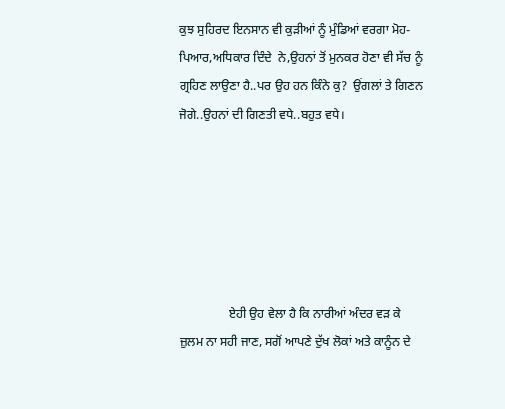ਕੁਝ ਸੁਹਿਰਦ ਇਨਸਾਨ ਵੀ ਕੁੜੀਆਂ ਨੂੰ ਮੁੰਡਿਆਂ ਵਰਗਾ ਮੋਹ-ਪਿਆਰ,ਅਧਿਕਾਰ ਦਿੰਦੇ  ਨੇ,ਉਹਨਾਂ ਤੋਂ ਮੁਨਕਰ ਹੋਣਾ ਵੀ ਸੱਚ ਨੂੰ ਗ੍ਰਹਿਣ ਲਾਉਣਾ ਹੈ..ਪਰ ਉਹ ਹਨ ਕਿੰਨੇ ਕੁ?  ਉਂਗਲਾਂ ਤੇ ਗਿਣਨ ਜੋਗੇ..ਉਹਨਾਂ ਦੀ ਗਿਣਤੀ ਵਧੇ..ਬਹੁਤ ਵਧੇ।






                ਏਹੀ ਉਹ ਵੇਲਾ ਹੈ ਕਿ ਨਾਰੀਆਂ ਅੰਦਰ ਵੜ ਕੇ ਜ਼ੁਲਮ ਨਾ ਸਹੀ ਜਾਣ, ਸਗੋਂ ਆਪਣੇ ਦੁੱਖ ਲੋਕਾਂ ਅਤੇ ਕਾਨੂੰਨ ਦੇ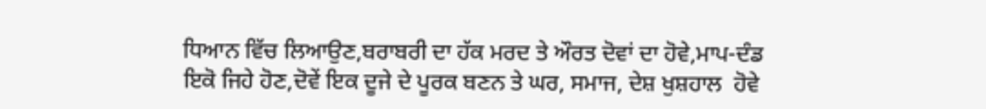ਧਿਆਨ ਵਿੱਚ ਲਿਆਉਣ,ਬਰਾਬਰੀ ਦਾ ਹੱਕ ਮਰਦ ਤੇ ਔਰਤ ਦੋਵਾਂ ਦਾ ਹੋਵੇ,ਮਾਪ-ਦੰਡ ਇਕੋ ਜਿਹੇ ਹੋਣ,ਦੋਵੇਂ ਇਕ ਦੂਜੇ ਦੇ ਪੂਰਕ ਬਣਨ ਤੇ ਘਰ, ਸਮਾਜ, ਦੇਸ਼ ਖੁਸ਼ਹਾਲ  ਹੋਵੇ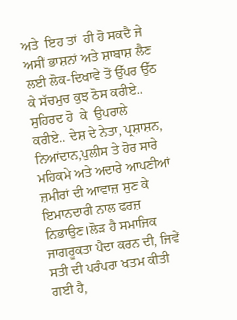ਅਤੇ  ਇਹ ਤਾਂ  ਹੀ ਹੋ ਸਕਦੈ ਜੇ ਅਸੀਂ ਭਾਸ਼ਨਾਂ ਅਤੇ ਸ਼ਾਬਾਸ਼ ਲੈਣ ਲਈ ਲੋਕ-ਦਿਖਾਵੇ ਤੋਂ ਉੱਪਰ ਉੱਠ ਕੇ ਸੱਚਮੁਚ ਕੁਝ ਠੋਸ ਕਰੀਏ.. ਸੁਹਿਰਦ ਹੋ  ਕੇ  ਉਪਰਾਲੇ  ਕਰੀਏ.. ਦੇਸ਼ ਦੇ ਨੇਤਾ, ਪ੍ਰਸ਼ਾਸ਼ਨ, ਨਿਆਂਦਾਨ,ਪੁਲੀਸ ਤੇ ਹੋਰ ਸਾਰੇ ਮਹਿਕਮੇ ਅਤੇ ਅਦਾਰੇ ਆਪਣੀਆਂ ਜ਼ਮੀਰਾਂ ਦੀ ਆਵਾਜ਼ ਸੁਣ ਕੇ ਇਮਾਨਦਾਰੀ ਨਾਲ ਫਰਜ਼ ਨਿਭਾਉਣ।ਲੋੜ ਹੈ ਸਮਾਜਿਕ ਜਾਗਰੂਕਤਾ ਪੈਦਾ ਕਰਨ ਦੀ, ਜਿਵੇਂ ਸਤੀ ਦੀ ਪਰੰਪਰਾ ਖਤਮ ਕੀਤੀ  ਗਈ ਹੈ,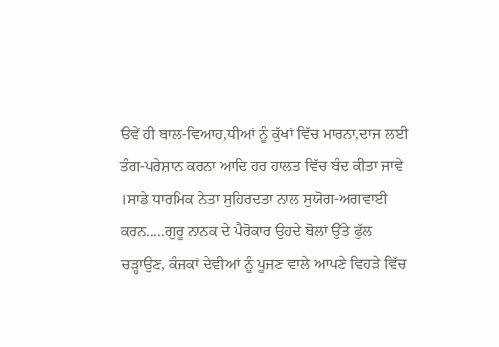ੳਵੇਂ ਹੀ ਬਾਲ-ਵਿਆਹ,ਧੀਆਂ ਨੂੰ ਕੁੱਖਾਂ ਵਿੱਚ ਮਾਰਨਾ,ਦਾਜ ਲਈ ਤੰਗ-ਪਰੇਸ਼ਾਨ ਕਰਨਾ ਆਦਿ ਹਰ ਹਾਲਤ ਵਿੱਚ ਬੰਦ ਕੀਤਾ ਜਾਵੇ  ।ਸਾਡੇ ਧਾਰਮਿਕ ਨੇਤਾ ਸੁਹਿਰਦਤਾ ਨਾਲ ਸੁਯੋਗ-ਅਗਵਾਈ ਕਰਨ.....ਗੁਰੂ ਨਾਨਕ ਦੇ ਪੈਰੋਕਾਰ ਉਹਦੇ ਬੋਲਾਂ ਉੱਤੇ ਫੁੱਲ ਚੜ੍ਹਾਉਣ, ਕੰਜਕਾਂ ਦੇਵੀਆਂ ਨੂੰ ਪੂਜਣ ਵਾਲੇ ਆਪਣੇ ਵਿਹੜੇ ਵਿੱਚ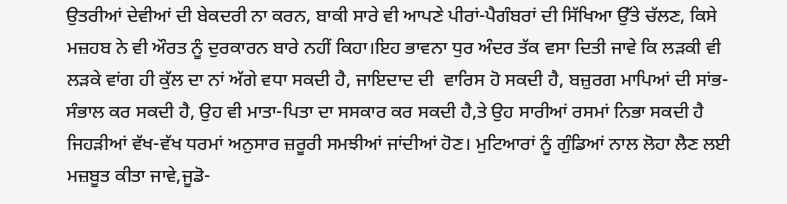ਉਤਰੀਆਂ ਦੇਵੀਆਂ ਦੀ ਬੇਕਦਰੀ ਨਾ ਕਰਨ, ਬਾਕੀ ਸਾਰੇ ਵੀ ਆਪਣੇ ਪੀਰਾਂ-ਪੈਗੰਬਰਾਂ ਦੀ ਸਿੱਖਿਆ ਉੱਤੇ ਚੱਲਣ, ਕਿਸੇ ਮਜ਼ਹਬ ਨੇ ਵੀ ਔਰਤ ਨੂੰ ਦੁਰਕਾਰਨ ਬਾਰੇ ਨਹੀਂ ਕਿਹਾ।ਇਹ ਭਾਵਨਾ ਧੁਰ ਅੰਦਰ ਤੱਕ ਵਸਾ ਦਿਤੀ ਜਾਵੇ ਕਿ ਲੜਕੀ ਵੀ ਲੜਕੇ ਵਾਂਗ ਹੀ ਕੁੱਲ ਦਾ ਨਾਂ ਅੱਗੇ ਵਧਾ ਸਕਦੀ ਹੈ, ਜਾਇਦਾਦ ਦੀ  ਵਾਰਿਸ ਹੋ ਸਕਦੀ ਹੈ, ਬਜ਼ੁਰਗ ਮਾਪਿਆਂ ਦੀ ਸਾਂਭ-ਸੰਭਾਲ ਕਰ ਸਕਦੀ ਹੈ, ਉਹ ਵੀ ਮਾਤਾ-ਪਿਤਾ ਦਾ ਸਸਕਾਰ ਕਰ ਸਕਦੀ ਹੈ,ਤੇ ਉਹ ਸਾਰੀਆਂ ਰਸਮਾਂ ਨਿਭਾ ਸਕਦੀ ਹੈ ਜਿਹੜੀਆਂ ਵੱਖ-ਵੱਖ ਧਰਮਾਂ ਅਨੁਸਾਰ ਜ਼ਰੂਰੀ ਸਮਝੀਆਂ ਜਾਂਦੀਆਂ ਹੋਣ। ਮੁਟਿਆਰਾਂ ਨੂੰ ਗੁੰਡਿਆਂ ਨਾਲ ਲੋਹਾ ਲੈਣ ਲਈ ਮਜ਼ਬੂਤ ਕੀਤਾ ਜਾਵੇ,ਜੂਡੋ-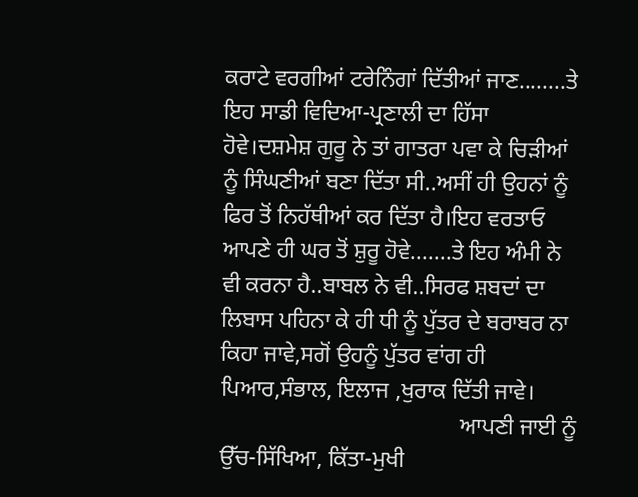ਕਰਾਟੇ ਵਰਗੀਆਂ ਟਰੇਨਿੰਗਾਂ ਦਿੱਤੀਆਂ ਜਾਣ........ਤੇ ਇਹ ਸਾਡੀ ਵਿਦਿਆ-ਪ੍ਰਣਾਲੀ ਦਾ ਹਿੱਸਾ ਹੋਵੇ।ਦਸ਼ਮੇਸ਼ ਗੁਰੂ ਨੇ ਤਾਂ ਗਾਤਰਾ ਪਵਾ ਕੇ ਚਿੜੀਆਂ ਨੂੰ ਸਿੰਘਣੀਆਂ ਬਣਾ ਦਿੱਤਾ ਸੀ..ਅਸੀਂ ਹੀ ਉਹਨਾਂ ਨੂੰ ਫਿਰ ਤੋਂ ਨਿਹੱਥੀਆਂ ਕਰ ਦਿੱਤਾ ਹੈ।ਇਹ ਵਰਤਾਓ ਆਪਣੇ ਹੀ ਘਰ ਤੋਂ ਸ਼ੁਰੂ ਹੋਵੇ.......ਤੇ ਇਹ ਅੰਮੀ ਨੇ ਵੀ ਕਰਨਾ ਹੈ..ਬਾਬਲ ਨੇ ਵੀ..ਸਿਰਫ ਸ਼ਬਦਾਂ ਦਾ ਲਿਬਾਸ ਪਹਿਨਾ ਕੇ ਹੀ ਧੀ ਨੂੰ ਪੁੱਤਰ ਦੇ ਬਰਾਬਰ ਨਾ ਕਿਹਾ ਜਾਵੇ,ਸਗੋਂ ਉਹਨੂੰ ਪੁੱਤਰ ਵਾਂਗ ਹੀ  ਪਿਆਰ,ਸੰਭਾਲ, ਇਲਾਜ ,ਖੁਰਾਕ ਦਿੱਤੀ ਜਾਵੇ।
                                          ਆਪਣੀ ਜਾਈ ਨੂੰ ਉੱਚ-ਸਿੱਖਿਆ, ਕਿੱਤਾ-ਮੁਖੀ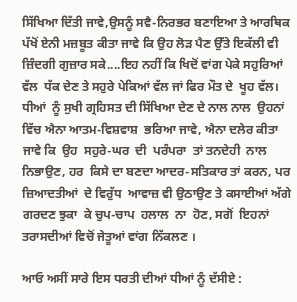ਸਿੱਖਿਆ ਦਿੱਤੀ ਜਾਵੇ,ਉਸਨੂੰ ਸਵੈ-ਨਿਰਭਰ ਬਣਾਇਆ ਤੇ ਆਰਥਿਕ ਪੱਖੋਂ ਏਨੀ ਮਜ਼ਬੂਤ ਕੀਤਾ ਜਾਵੇ ਕਿ ਉਹ ਲੋੜ ਪੈਣ ਉੱਤੇ ਇਕੱਲੀ ਵੀ ਜ਼ਿੰਦਗੀ ਗੁਜ਼ਾਰ ਸਕੇ....ਇਹ ਨਹੀਂ ਕਿ ਖਿਦੋਂ ਵਾਂਗ ਪੇਕੇ ਸਹੁਰਿਆਂ  ਵੱਲ  ਧੱਕ ਦੇਣ ਤੇ ਸਹੁਰੇ ਪੇਕਿਆਂ ਵੱਲ ਜਾਂ ਫਿਰ ਮੌਤ ਦੇ  ਖੂਹ ਵੱਲ। ਧੀਆਂ  ਨੂੰ ਸੁਖੀ ਗ੍ਰਹਿਸਤ ਦੀ ਸਿੱਖਿਆ ਦੇਣ ਦੇ ਨਾਲ ਨਾਲ  ਉਹਨਾਂ ਵਿੱਚ ਐਨਾ ਆਤਮ-ਵਿਸ਼ਵਾਸ਼  ਭਰਿਆ ਜਾਵੇ, ਐਨਾ ਦਲੇਰ ਕੀਤਾ ਜਾਵੇ ਕਿ  ਉਹ  ਸਹੁਰੇ-ਘਰ  ਦੀ  ਪਰੰਪਰਾ  ਤਾਂ ਤਨਦੇਹੀ  ਨਾਲ  ਨਿਭਾਉਣ, ਹਰ  ਕਿਸੇ ਦਾ ਬਣਦਾ ਆਦਰ-ਸਤਿਕਾਰ ਤਾਂ ਕਰਨ, ਪਰ  ਜ਼ਿਆਦਤੀਆਂ  ਦੇ ਵਿਰੁੱਧ  ਆਵਾਜ਼ ਵੀ ਉਠਾਉਣ ਤੇ ਕਸਾਈਆਂ ਅੱਗੇ ਗਰਦਣ ਝੁਕਾ  ਕੇ ਚੁਪ-ਚਾਪ  ਹਲਾਲ  ਨਾ  ਹੋਣ, ਸਗੋਂ  ਇਹਨਾਂ  ਤਰਾਸਦੀਆਂ ਵਿਚੋਂ ਜੇਤੂਆਂ ਵਾਂਗ ਨਿੱਕਲਣ ।

ਆਓ ਅਸੀਂ ਸਾਰੇ ਇਸ ਧਰਤੀ ਦੀਆਂ ਧੀਆਂ ਨੂੰ ਦੱਸੀਏ :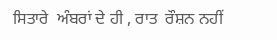ਸਿਤਾਰੇ  ਅੰਬਰਾਂ ਦੇ ਹੀ , ਰਾਤ  ਰੌਸ਼ਨ ਨਹੀਂ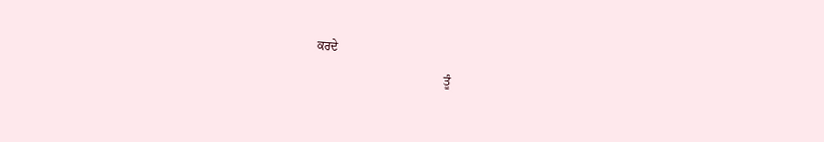ਕਰਦੇ
                                         ਤੂੰ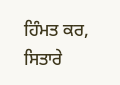ਹਿੰਮਤ ਕਰ, ਸਿਤਾਰੇ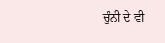ਚੁੰਨੀ ਦੇ ਵੀ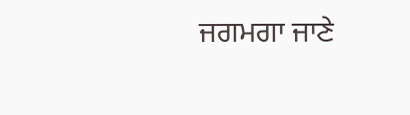ਜਗਮਗਾ ਜਾਣੇ